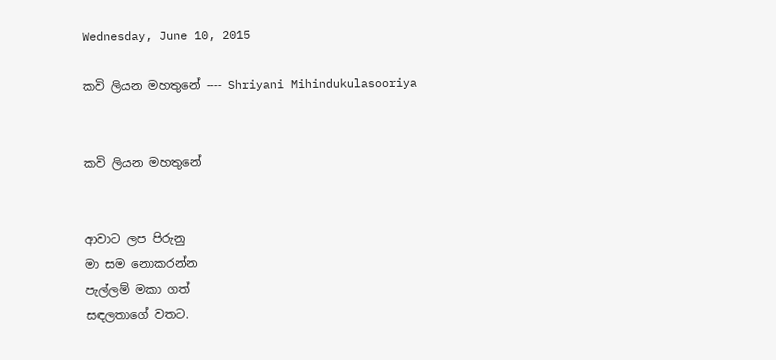Wednesday, June 10, 2015

කවි ලියන මහතුනේ ---- Shriyani Mihindukulasooriya


කවි ලියන මහතුනේ


ආවාට ලප පිරුනු
මා සම නොකරන්න
පැල්ලම් මකා ගත්
සඳලතාගේ වතට.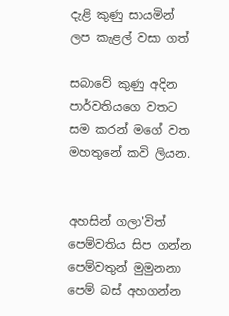දැළි කුණු සායමින්
ලප කැළල් වසා ගත්

සබාවේ කුණු අදින
පාර්වතියගෙ වතට
සම කරන් මගේ වත
මහතුනේ කවි ලියන.


අහසින් ගලා'විත්
පෙම්වතිය සිප ගන්න
පෙම්වතුන් මුමුනනා
පෙම් බස් අහගන්න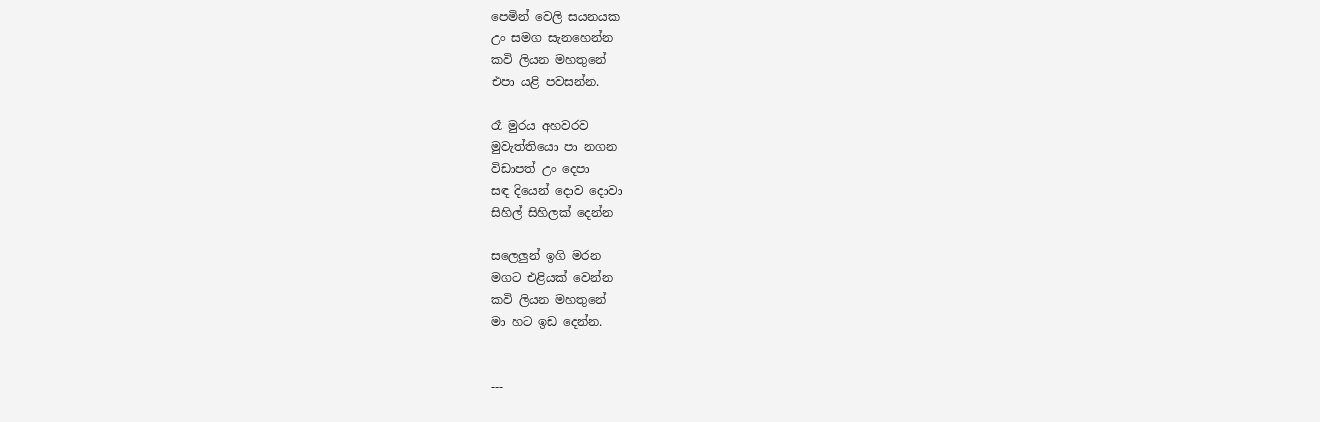පෙමින් වෙලි සයනයක
උං සමග සැනහෙන්න
කවි ලියන මහතුනේ
එපා යළි පවසන්න.

රෑ මුරය අහවරව
මුවැත්තියො පා නගන
විඩාපත් උං දෙපා
සඳ දියෙන් දොව දොවා
සිහිල් සිහිලක් දෙන්න

සලෙලුන් ඉගි මරන
මගට එළියක් වෙන්න
කවි ලියන මහතුනේ
මා හට ඉඩ දෙන්න.


---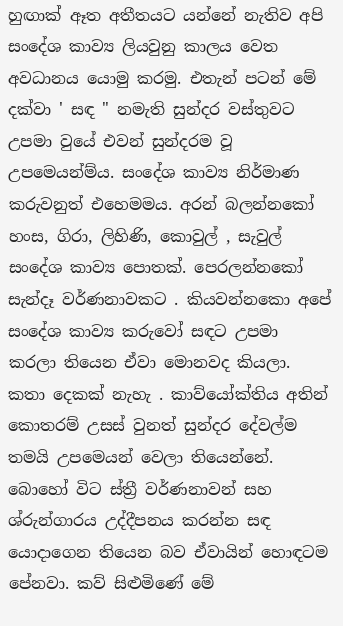හුඟාක් ඈත අතීතයට යන්නේ නැතිව අපි සංදේශ කාව්‍ය ලියවුනු කාලය වෙත අවධානය යොමු කරමු. එතැන් පටන් මේ දක්වා ' සඳ " නමැති සුන්දර වස්තුවට උපමා වුයේ එවන් සුන්දරම වූ උපමෙයන්ම්ය. සංදේශ කාව්‍ය නිර්මාණ කරුවනුත් එහෙමමය. අරන් බලන්නකෝ හංස, ගිරා, ලිහිණි, කොවුල් , සැවුල් සංදේශ කාව්‍ය පොතක්. පෙරලන්නකෝ සැන්දෑ වර්ණනාවකට . කියවන්නකො අපේ සංදේශ කාව්‍ය කරුවෝ සඳට උපමා කරලා තියෙන ඒවා මොනවද කියලා. කතා දෙකක් නැහැ . කාව්යෝක්තිය අතින් කොතරම් උසස් වුනත් සුන්දර දේවල්ම තමයි උපමෙයන් වෙලා තියෙන්නේ. බොහෝ විට ස්ත්‍රී වර්ණනාවන් සහ ශ්රුන්ගාරය උද්දීපනය කරන්න සඳ යොදාගෙන තියෙන බව ඒවායින් හොඳටම පේනවා. කව් සිළුමිණේ මේ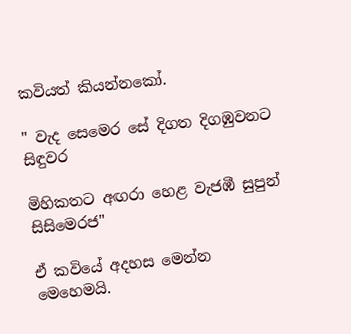කවියත් කියන්නකෝ.

" වැද සෙමෙර සේ දිගත දිගඹුවනට සිඳුවර

මිහිකතට අඟරා හෙළ වැජඹී සුපුන් සිසිමෙරජ"

ඒ කවියේ අදහස මෙන්න මෙහෙමයි.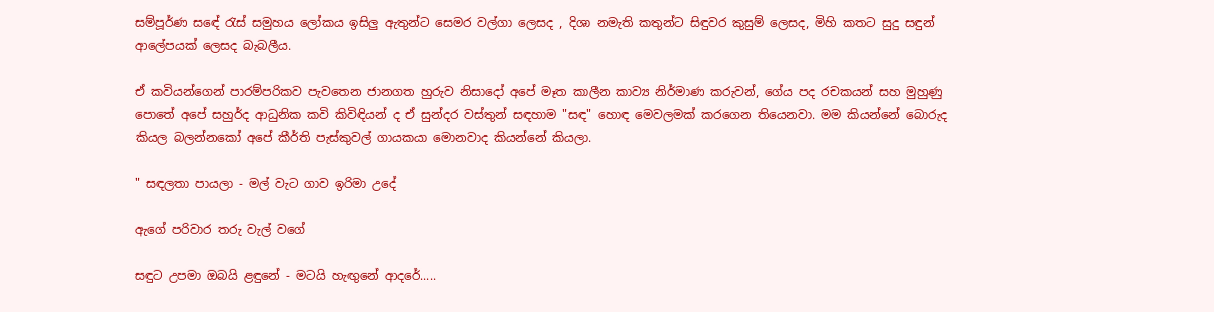සම්පූර්ණ සඳේ රැස් සමුහය ලෝකය ඉසිලු ඇතුන්ට සෙමර වල්ගා ලෙසද , දිශා නමැති කතුන්ට සිඳුවර කුසුම් ලෙසද, මිහි කතට සුදු සඳුන් ආලේපයක් ලෙසද බැබලීය.

ඒ කවියන්ගෙන් පාරම්පරිකව පැවතෙන ජානගත හුරුව නිසාදෝ අපේ මෑත කාලීන කාව්‍ය නිර්මාණ කරුවන්, ගේය පද රචකයන් සහ මුහුණු පොතේ අපේ සහුර්ද ආධුනික කවි කිවිඳියන් ද ඒ සුන්දර වස්තුන් සඳහාම "සඳ" හොඳ මෙවලමක් කරගෙන තියෙනවා. මම කියන්නේ බොරුද කියල බලන්නකෝ අපේ කීර්ති පැස්කුවල් ගායකයා මොනවාද කියන්නේ කියලා.

" සඳලතා පායලා - මල් වැට ගාව ඉරිමා උදේ

ඇගේ පරිවාර තරු වැල් වගේ

සඳුට උපමා ඔබයි ළඳුනේ - මටයි හැඟුනේ ආදරේ.....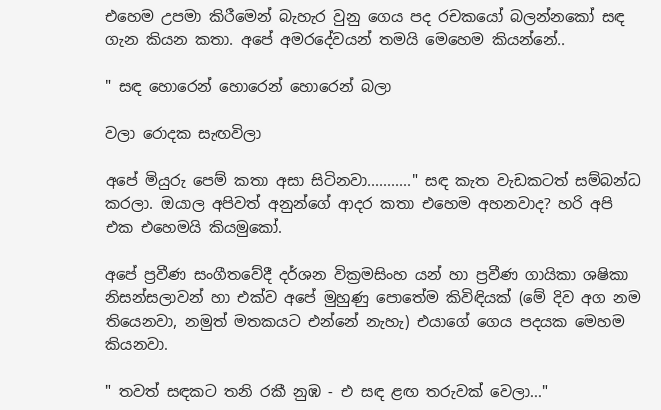එහෙම උපමා කිරීමෙන් බැහැර වුනු ගෙය පද රචකයෝ බලන්නකෝ සඳ ගැන කියන කතා. අපේ අමරදේවයන් තමයි මෙහෙම කියන්නේ..

" සඳ හොරෙන් හොරෙන් හොරෙන් බලා

වලා රොදක සැඟවිලා

අපේ මියුරු පෙම් කතා අසා සිටිනවා..........." සඳ කැත වැඩකටත් සම්බන්ධ කරලා. ඔයාල අපිවත් අනුන්ගේ ආදර කතා එහෙම අහනවාද? හරි අපි එක එහෙමයි කියමුකෝ.

අපේ ප්‍රවීණ සංගීතවේදී දර්ශන වික්‍රමසිංහ යන් හා ප්‍රවීණ ගායිකා ශෂිකා නිසන්සලාවන් හා එක්ව අපේ මුහුණු පොතේම කිවිඳියක් (මේ දිව අග නම තියෙනවා, නමුත් මතකයට එන්නේ නැහැ) එයාගේ ගෙය පදයක මෙහම කියනවා.

" තවත් සඳකට තනි රකී නුඹ - එ සඳ ළඟ තරුවක් වෙලා..."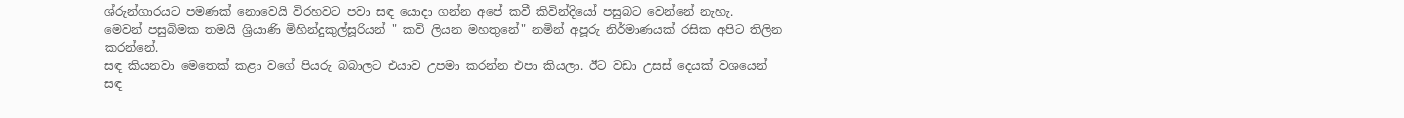ශ්රුන්ගාරයට පමණක් නොවෙයි විරහවට පවා සඳ යොදා ගන්න අපේ කවී කිවින්දියෝ පසුබට වෙන්නේ නැහැ.
මෙවන් පසුබිමක තමයි ශ්‍රියාණි මිහින්දුකුල්සූරියන් " කවි ලියන මහතුනේ" නමින් අපූරු නිර්මාණයක් රසික අපිට තිලින කරන්නේ.
සඳ කියනවා මෙතෙක් කළා වගේ පියරු බබාලට එයාව උපමා කරන්න එපා කියලා. ඊට වඩා උසස් දෙයක් වශයෙන් සඳ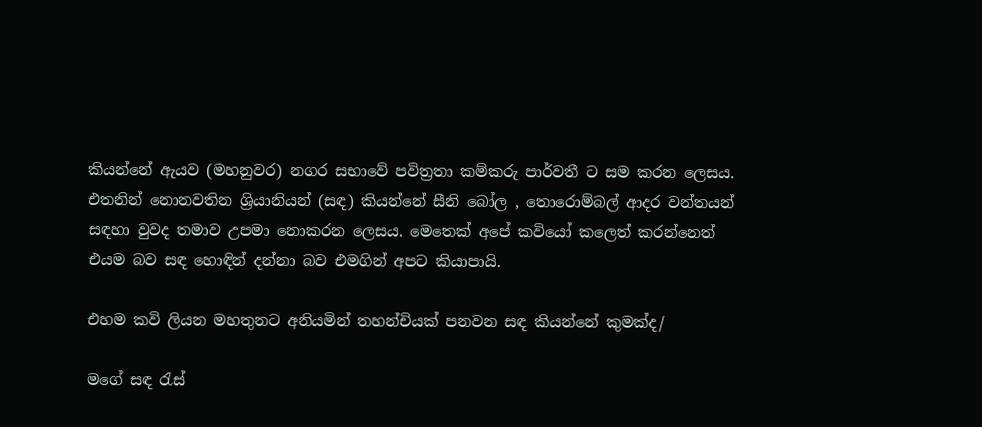කියන්නේ ඇයව (මහනුවර) නගර සභාවේ පවිත්‍රතා කම්කරු පාර්වතී ට සම කරන ලෙසය.
එතනින් නොනවතින ශ්‍රියානියන් (සඳ) කියන්නේ සීනි බෝල , තොරොම්බල් ආදර වන්තයන් සඳහා වුවද තමාව උපමා නොකරන ලෙසය. මෙතෙක් අපේ කවියෝ කලෙත් කරන්නෙත් එයම බව සඳ හොඳින් දන්නා බව එමගින් අපට කියාපායි.

එහම කවි ලියන මහතුනට අනියමින් තහන්චියක් පනවන සඳ කියන්නේ කුමක්ද/

මගේ සඳ රැස්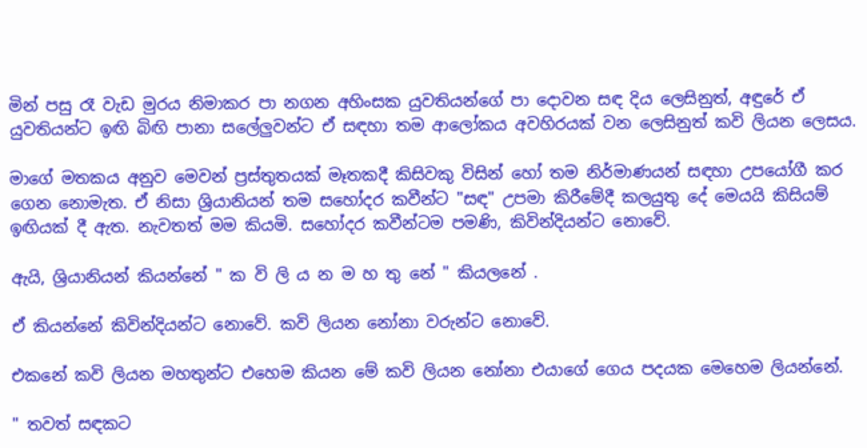මින් පසු රෑ වැඩ මුරය නිමාකර පා නගන අහිංසක යුවතියන්ගේ පා දොවන සඳ දිය ලෙසිනුත්, අඳුරේ ඒ යුවතියන්ට ඉඟි බිඟි පානා සලේලුවන්ට ඒ සඳහා තම ආලෝකය අවහිරයක් වන ලෙසිනුත් කවි ලියන ලෙසය.

මාගේ මතකය අනුව මෙවන් ප්‍රස්තුතයක් මෑතකදී කිසිවකු විසින් හෝ තම නිර්මාණයන් සඳහා උපයෝගී කර ගෙන නොමැත. ඒ නිසා ශ්‍රියානියන් තම සහෝදර කවීන්ට "සඳ" උපමා කිරීමේදී කලයුතු දේ මෙයයි කිසියම් ඉඟියක් දී ඇත. නැවතත් මම කියමි. සහෝදර කවීන්ටම පමණි, කිවින්දියන්ට නොවේ.

ඇයි, ශ්‍රියානියන් කියන්නේ " ක වි ලි ය න ම හ තු නේ " කියලනේ .

ඒ කියන්නේ කිවින්දියන්ට නොවේ. කවි ලියන නෝනා වරුන්ට නොවේ.

එකනේ කවි ලියන මහතුන්ට එහෙම කියන මේ කවි ලියන නෝනා එයාගේ ගෙය පදයක මෙහෙම ලියන්නේ.

" තවත් සඳකට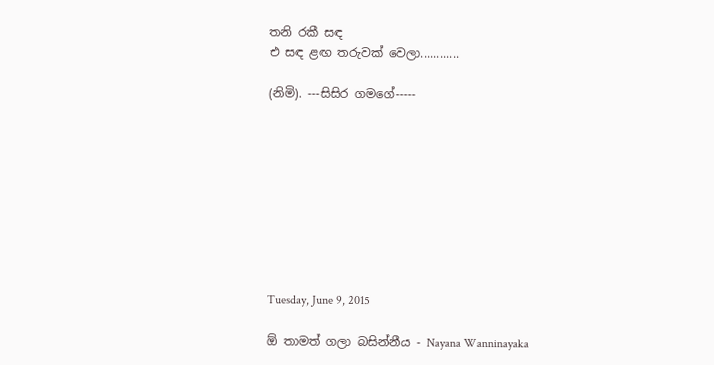තනි රකී සඳ
එ සඳ ළඟ තරුවක් වෙලා............

(නිමි). ---සිසිර ගමගේ-----









Tuesday, June 9, 2015

ඕ තාමත් ගලා බසින්නීය - Nayana Wanninayaka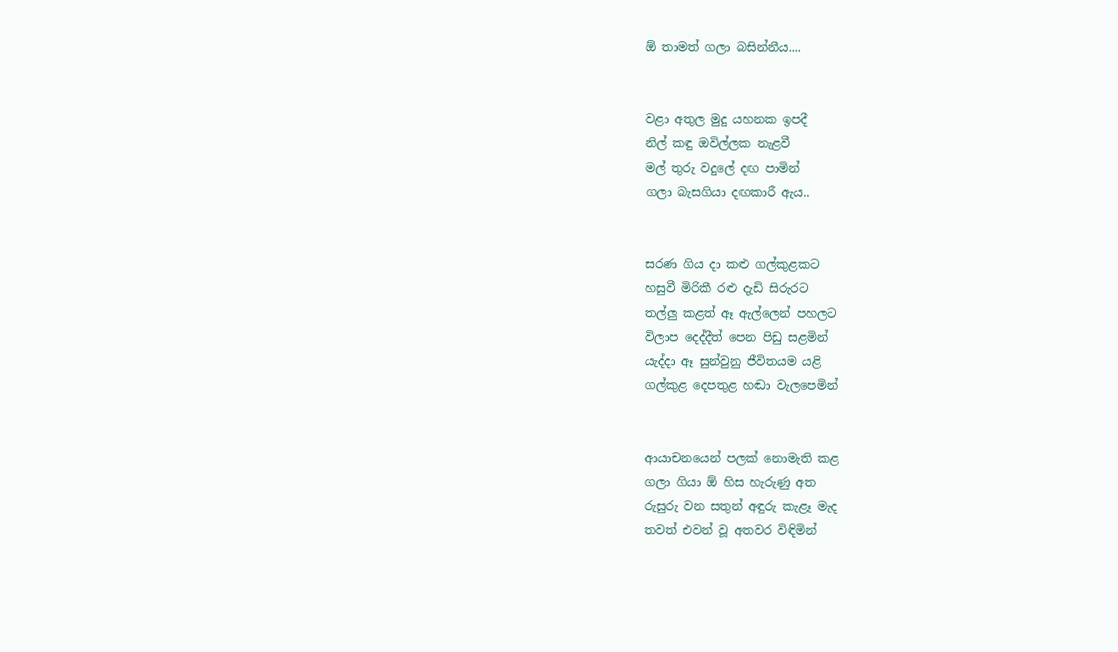ඕ තාමත් ගලා බසින්නීය....


වළා අතුල මුදු යහනක ඉපදී
නිල් කඳු ඔවිල්ලක නැළවී
මල් තුරු වදුලේ දඟ පාමින්
ගලා බැසගියා දඟකාරී ඇය..


සරණ ගිය දා කළු ගල්කුළකට
හසුවී මිරිකී රළු දැඩි සිරුරට
තල්ලු කළත් ඈ ඇල්ලෙන් පහලට
විලාප දෙද්දීත් පෙන පිඩු සළමින්
යැද්දා ඈ සුන්වුනු ජීවිතයම යළි
ගල්කුළ දෙපතුළ හඬා වැලපෙමින්


ආයාචනයෙන් පලක් නොමැති කළ
ගලා ගියා ඕ හිස හැරුණු අත
රුසුරු වන සතුන් අඳුරු කැළෑ මැද
තවත් එවන් වූ අතවර විඳිමින්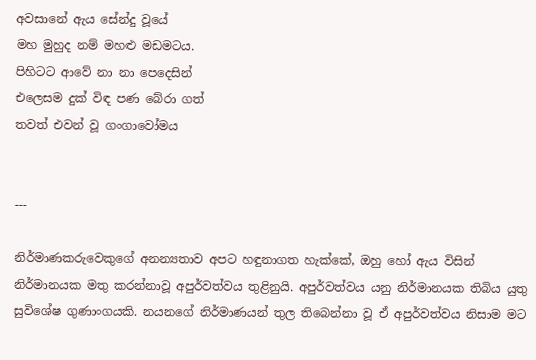අවසානේ ඇය සේන්දු වූයේ
මහ මුහුද නම් මහළු මඩමටය.
පිහිටට ආවේ නා නා පෙදෙසින්
එලෙසම දුක් විඳ පණ බේරා ගත්
තවත් එවන් වූ ගංගාවෝමය


---

නිර්මාණකරුවෙකුගේ අනන්‍යතාව අපට හඳුනාගත හැක්කේ, ඔහු හෝ ඇය විසින් නිර්මානයක මතු කරන්නාවූ අපුර්වත්වය තුළිනුයි. අපුර්වත්වය යනු නිර්මානයක තිබිය යුතු සුවිශේෂ ගුණාංගයකි. නයනගේ නිර්මාණයන් තුල තිබෙන්නා වූ ඒ අපුර්වත්වය නිසාම මට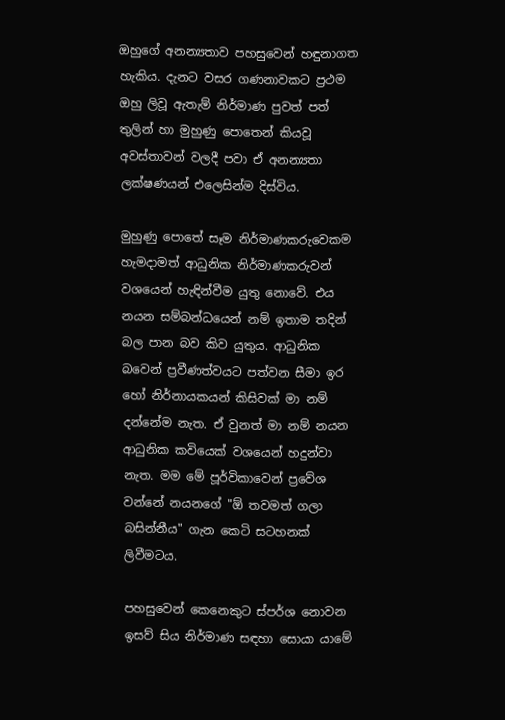ඔහුගේ අනන්‍යතාව පහසුවෙන් හඳුනාගත හැකිය. දැනට වසර ගණනාවකට ප්‍රථම ඔහු ලිවූ ඇතැම් නිර්මාණ පුවත් පත් තුලින් හා මුහුණු පොතෙන් කියවූ අවස්තාවන් වලදී පවා ඒ අනන්‍යතා ලක්ෂණයන් එලෙසින්ම දිස්විය.

මුහුණු පොතේ සෑම නිර්මාණකරුවෙකම හැමදාමත් ආධුනික නිර්මාණකරුවන් වශයෙන් හැඳින්වීම යුතු නොවේ. එය නයන සම්බන්ධයෙන් නම් ඉතාම තදින් බල පාන බව කිව යුතුය. ආධුනික බවෙන් ප්‍රවීණත්වයට පත්වන සීමා ඉර හෝ නිර්නායකයන් කිසිවක් මා නම් දන්නේම නැත. ඒ වුනත් මා නම් නයන ආධුනික කවියෙක් වශයෙන් හදුන්වා නැත. මම මේ පූර්විකාවෙන් ප්‍රවේශ වන්නේ නයනගේ "ඕ තවමත් ගලා බසින්නීය" ගැන කෙටි සටහනක් ලිවීමටය.

පහසුවෙන් කෙනෙකුට ස්පර්ශ නොවන ඉසව් සිය නිර්මාණ සඳහා සොයා යාමේ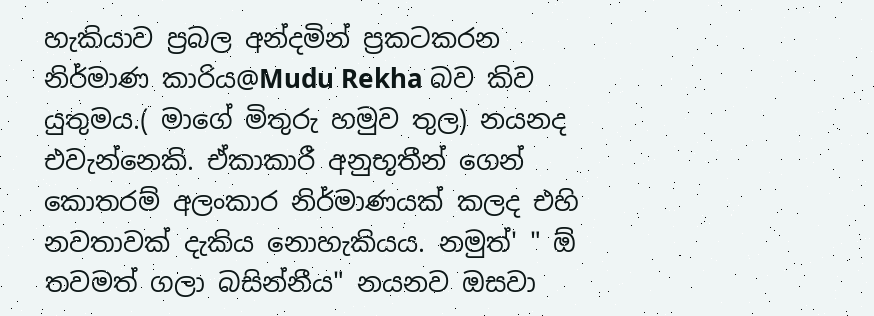හැකියාව ප්‍රබල අන්දමින් ප්‍රකටකරන නිර්මාණ කාරිය@Mudu Rekha බව කිව යුතුමය.( මාගේ මිතුරු හමුව තුල) නයනද එවැන්නෙකි. ඒකාකාරී අනුභූතීන් ගෙන් කොතරම් අලංකාර නිර්මාණයක් කලද එහි නවතාවක් දැකිය නොහැකියය. නමුත්' " ඕ තවමත් ගලා බසින්නීය" නයනව ඔසවා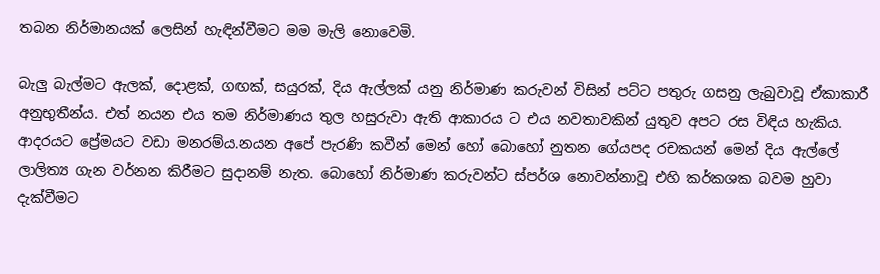තබන නිර්මානයක් ලෙසින් හැඳින්වීමට මම මැලි නොවෙමි.

බැලු බැල්මට ඇලක්, දොළක්, ගඟක්, සයුරක්, දිය ඇල්ලක් යනු නිර්මාණ කරුවන් විසින් පට්ට පතුරු ගසනු ලැබුවාවූ ඒකාකාරී අනුභුතීන්ය. එත් නයන එය තම නිර්මාණය තුල හසුරුවා ඇති ආකාරය ට එය නවතාවකින් යුතුව අපට රස විඳිය හැකිය. ආදරයට ප්‍රේමයට වඩා මනරම්ය.නයන අපේ පැරණි කවීන් මෙන් හෝ බොහෝ නුතන ගේයපද රචකයන් මෙන් දිය ඇල්ලේ ලාලිත්‍ය ගැන වර්නන කිරීමට සුදානම් නැත. බොහෝ නිර්මාණ කරුවන්ට ස්පර්ශ නොවන්නාවූ එහි කර්කශක බවම හුවා දැක්වීමට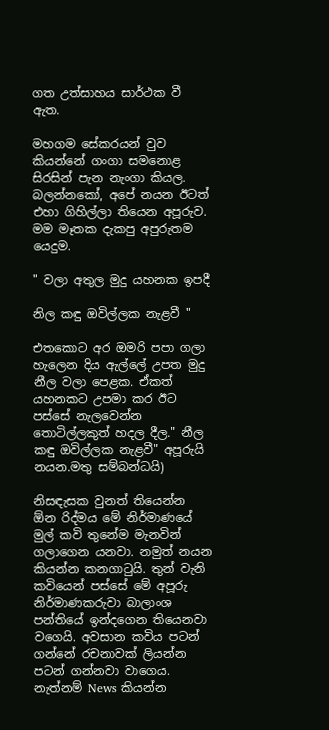ගත උත්සාහය සාර්ථක වී ඇත.

මහගම සේකරයන් වුව කියන්නේ ගංගා සමනොළ සිරසින් පැන නැංගා කියල. බලන්නකෝ, අපේ නයන ඊටත් එහා ගිහිල්ලා තියෙන අපූරුව. මම මෑතක දැකපු අපුරුතම යෙදුම.

" වලා අතුල මුදු යහනක ඉපදී

නිල කඳු ඔවිල්ලක නැළවී "

එතකොට අර ඔමරි පපා ගලා හැලෙන දිය ඇල්ලේ උපත මුදු නීල වලා පෙළක. ඒකත් යහනකට උපමා කර ඊට පස්සේ නැලවෙන්න තොටිල්ලකුත් හදල දීල." නීල කඳු ඔවිල්ලක නැළවී" අපූරුයි නයන.මතු සම්බන්ධයි)

නිසඳැසක වුනත් තියෙන්න ඕන රිද්මය මේ නිර්මාණයේ මුල් කවි තුනේම මැනවින් ගලාගෙන යනවා. නමුත් නයන කියන්න කනගාටුයි. තුන් වැනි කවියෙන් පස්සේ මේ අපූරු නිර්මාණකරුවා බාලාංශ පන්තියේ ඉන්දගෙන තියෙනවා වගෙයි. අවසාන කවිය පටන් ගන්නේ රචනාවක් ලියන්න පටන් ගන්නවා වාගෙය. නැත්නම් News කියන්න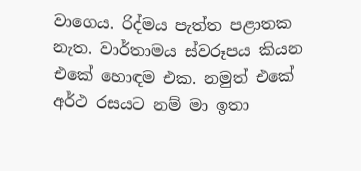වාගෙය. රිද්මය පැත්ත පළාතක නැත. වාර්තාමය ස්වරූපය කියන එකේ හොඳම එක. නමුත් එකේ අර්ථ රසයට නම් මා ඉතා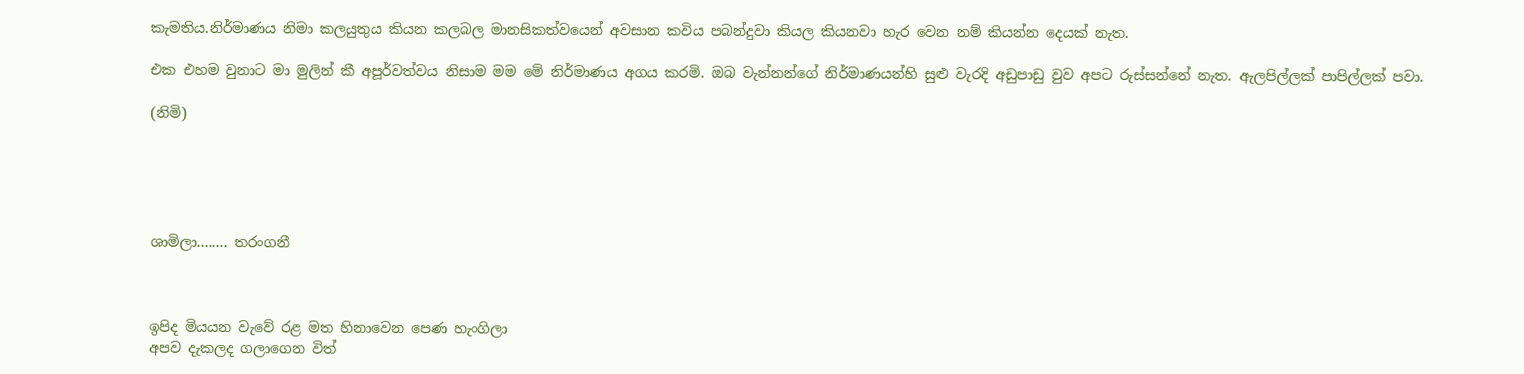කැමතිය.නිර්මාණය නිමා කලයුතුය කියන කලබල මානසිකත්වයෙන් අවසාන කවිය පබන්දුවා කියල කියනවා හැර වෙන නම් කියන්න දෙයක් නැත.

එක එහම වුනාට මා මුලින් කී අපූර්වත්වය නිසාම මම මේ නිර්මාණය අගය කරමි. ඔබ වැන්නන්ගේ නිර්මාණයන්හි සුළු වැරදි අඩුපාඩු වුව අපට රුස්සන්නේ නැත. ඇලපිල්ලක් පාපිල්ලක් පවා.

(නිමි)





ශාමිලා........ තරංගනී



ඉපිද මියයන වැවේ රළ මත හිනාවෙන පෙණ හැංගිලා
අපව දැකලද ගලාගෙන විත්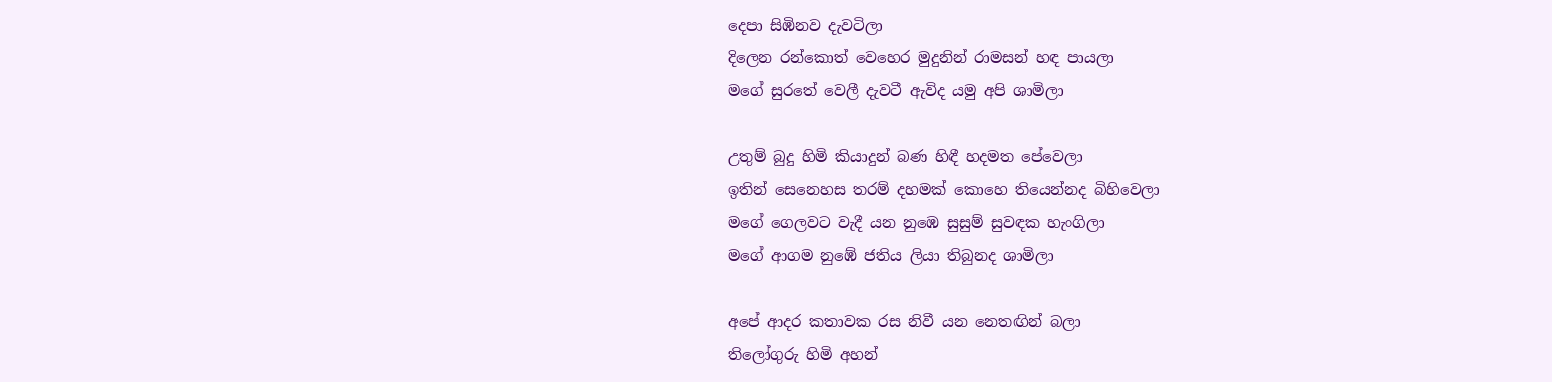දෙපා සිඹිනව දැවටිලා
දිලෙන රන්කොත් වෙහෙර මුදුනින් රාමසන් හඳ පායලා
මගේ සුරතේ වෙලී දැවටී ඇවිද යමු අපි ශාමිලා

උතුම් බුදු හිමි කියාදුන් බණ හිඳී හදමත පේවෙලා
ඉතින් සෙනෙහස තරම් දහමක් කොහෙ තියෙන්නද බිහිවෙලා
මගේ ගෙලවට වැදී යන නුඹෙ සුසුම් සුවඳක හැංගිලා
මගේ ආගම නුඹේ ජතිය ලියා තිබුනද ශාමිලා

අපේ ආදර කතාවක රස නිවී යන නෙතඟින් බලා
තිලෝගුරු හිමි අහන්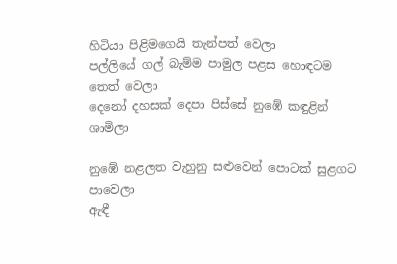හිටියා පිළිමගෙයි තැන්පත් වෙලා
පල්ලියේ ගල් බැම්ම පාමුල පළස හොඳටම තෙත් වෙලා
දෙනෝ දහසක් දෙපා පිස්සේ නුඹේ කඳුළින් ශාමිලා

නුඹේ නළලත වැහුනු සළුවෙන් පොටක් සුළගට පාවෙලා
ඇඳී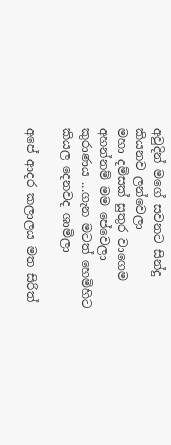අවුදින් මගේ සවනට සින්දු කියනව ලන්වෙලා
මහා දම්සක් සුතුර වාගෙම අහන්නම් මම පේවෙලා
කුරාණය ...ගැන මටත් හෙමිහිට කියල දෙනවද ශාමිලා

අපේ ආදර කලාලය මත සිරිත්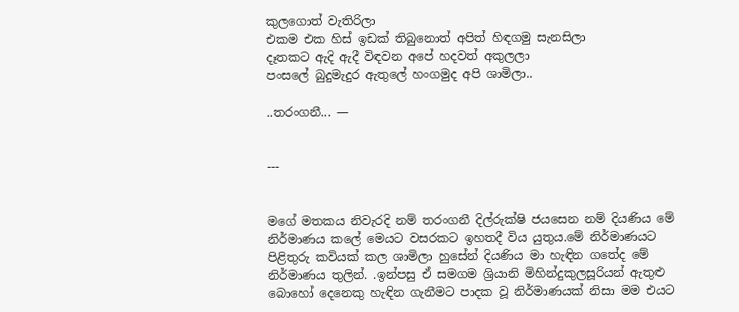කුලගොත් වැතිරිලා
එකම එක හිස් ඉඩක් තිබුනොත් අපිත් හිඳගමු සැනසිලා
දෑතකට ඇදි ඇදී විඳවන අපේ හදවත් අකුලලා
පංසලේ බුදුමැදුර ඇතුලේ හංගමුද අපි ශාමිලා..

..තරංගනී... —


---


මගේ මතකය නිවැරදි නම් තරංගනී දිල්රුක්ෂි ජයසෙන නම් දියණිය මේ නිර්මාණය කලේ මෙයට වසරකට ඉහතදී විය යුතුය.මේ නිර්මාණයට පිළිතුරු කවියක් කල ශාමිලා හුසේන් දියණිය මා හැඳින ගතේද මේ නිර්මාණය තුලින්. .ඉන්පසු ඒ සමගම ශ්‍රියානි මිහින්දුකුලසූරියන් ඇතුළු බොහෝ දෙනෙකු හැඳින ගැනීමට පාදක වූ නිර්මාණයක් නිසා මම එයට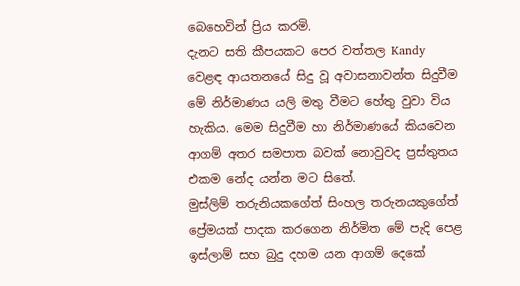බෙහෙවින් ප්‍රිය කරමි.
දැනට සති කීපයකට පෙර වත්තල Kandy වෙළඳ ආයතනයේ සිදු වූ අවාසනාවන්ත සිදුවීම මේ නිර්මාණය යලි මතු වීමට හේතු වුවා විය හැකිය. මෙම සිදුවීම හා නිර්මාණයේ කියවෙන ආගම් අතර සමපාත බවක් නොවුවද ප්‍රස්තුතය එකම නේද යන්න මට සිතේ.
මුස්ලිම් තරුනියකගේත් සිංහල තරුනයකුගේත් ප්‍රේමයක් පාදක කරගෙන නිර්මිත මේ පැදි පෙළ ඉස්ලාම් සහ බුදු දහම යන ආගම් දෙකේ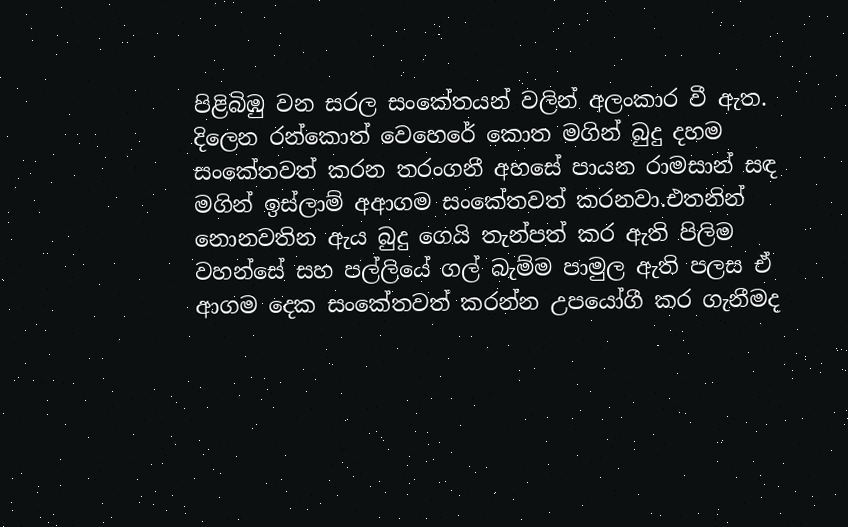පිළිබිඹු වන සරල සංකේතයන් වලින් අලංකාර වී ඇත.
දිලෙන රන්කොත් වෙහෙරේ කොත මගින් බුදු දහම සංකේතවත් කරන තරංගනී අහසේ පායන රාමසාන් සඳ මගින් ඉස්ලාම් අආගම සංකේතවත් කරනවා.එතනින් නොනවතින ඇය බුදු ගෙයි තැන්පත් කර ඇති පිලිම වහන්සේ සහ පල්ලියේ ගල් බැම්ම පාමුල ඇති පලස ඒ ආගම දෙක සංකේතවත් කරන්න උපයෝගී කර ගැනීමද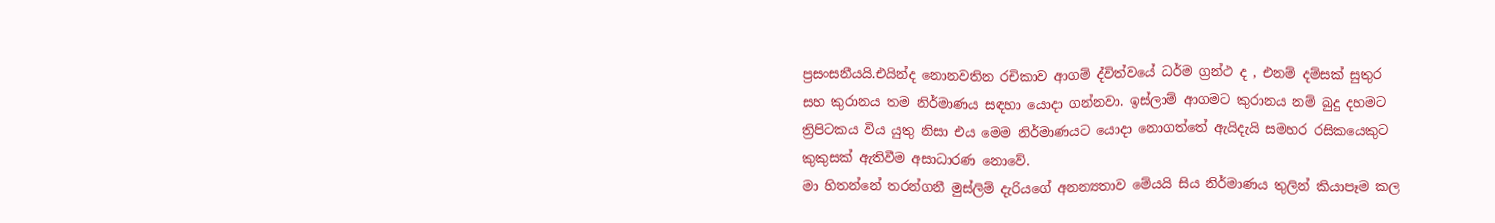ප්‍රසංසනීයයි.එයින්ද නොනවතින රචිකාව ආගම් ද්විත්වයේ ධර්ම ග්‍රන්ථ ද , එනම් දම්සක් සුතුර සහ කුරානය තම නිර්මාණය සඳහා යොදා ගන්නවා. ඉස්ලාම් ආගමට කුරානය නම් බුදු දහමට ත්‍රිපිටකය විය යුතු නිසා එය මෙම නිර්මාණයට යොදා නොගත්තේ ඇයිදැයි සමහර රසිකයෙකුට කුකුසක් ඇතිවීම අසාධාරණ නොවේ.
මා හිතන්නේ තරන්ගනී මුස්ලිම් දැරියගේ අනන්‍යතාව මේයයි සිය නිර්මාණය තුලින් කියාපෑම කල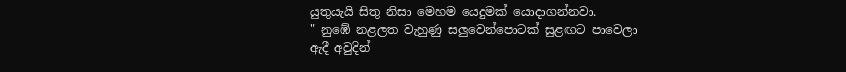යුතුයැයි සිතු නිසා මෙහම යෙදුමක් යොදාගන්නවා.
" නුඹේ නළලත වැහුණු සලුවෙන්පොටක් සුළඟට පාවෙලා
ඇදී අවුදින්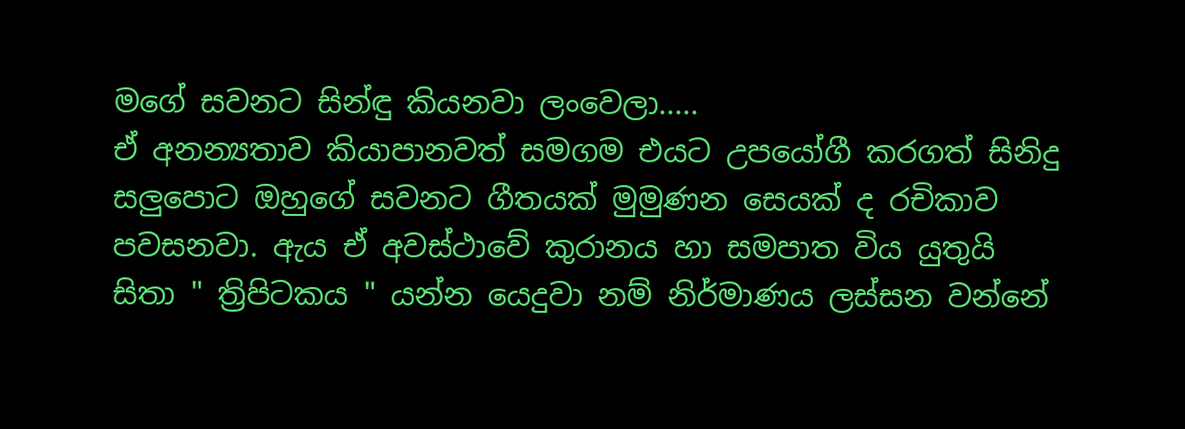මගේ සවනට සින්ඳු කියනවා ලංවෙලා.....
ඒ අනන්‍යතාව කියාපානවත් සමගම එයට උපයෝගී කරගත් සිනිදු සලුපොට ඔහුගේ සවනට ගීතයක් මුමුණන සෙයක් ද රචිකාව පවසනවා. ඇය ඒ අවස්ථාවේ කුරානය හා සමපාත විය යුතුයි සිතා " ත්‍රිපිටකය " යන්න යෙදුවා නම් නිර්මාණය ලස්සන වන්නේ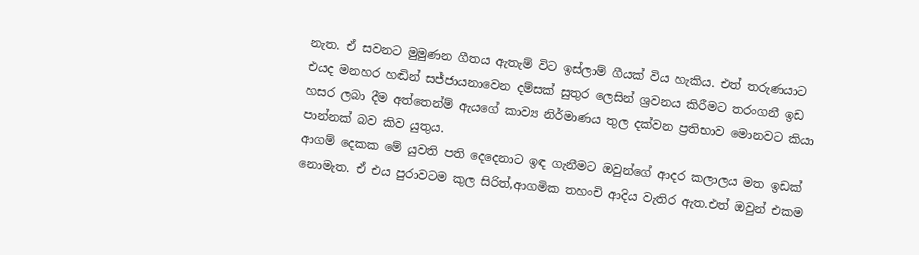නැත. ඒ සවනට මුමුණන ගීතය ඇතැම් විට ඉස්ලාම් ගීයක් විය හැකිය. එත් තරුණයාට එයද මනහර හඬින් සජ්ජායනාවෙන දම්සක් සුතුර ලෙසින් ශ්‍රවනය කිරීමට තරංගනී ඉඩ හසර ලබා දීම අත්තෙන්ම් ඇයගේ කාව්‍ය නිර්මාණය තුල දක්වන ප්‍රතිභාව මොනවට කියා පාන්නක් බව කිව යුතුය.
ආගම් දෙකක මේ යුවති පති දෙදෙනාට ඉඳ ගැනීමට ඔවුන්ගේ ආදර කලාලය මත ඉඩක් නොමැත. ඒ එය පුරාවටම කුල සිරිත්,ආගමික තහංචි ආදිය වැතිර ඇත.එත් ඔවුන් එකම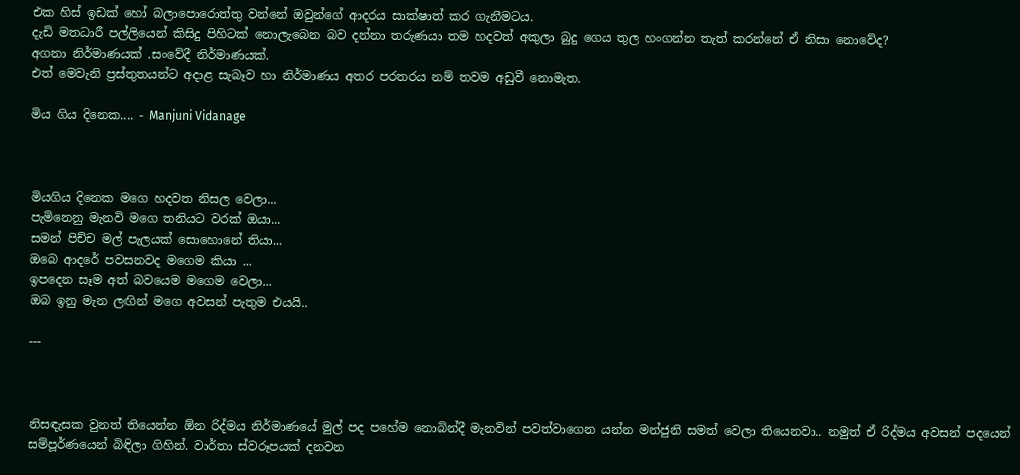එක හිස් ඉඩක් හෝ බලාපොරොත්තු වන්නේ ඔවුන්ගේ ආදරය සාක්ෂාත් කර ගැනීමටය.
දැඩි මතධාරී පල්ලියෙන් කිසිදු පිහිටක් නොලැබෙන බව දන්නා තරුණයා තම හදවත් අකුලා බුදු ගෙය තුල හංගන්න තැත් කරන්නේ ඒ නිසා නොවේද?
අගනා නිර්මාණයක් .සංවේදී නිර්මාණයක්.
එත් මෙවැනි ප්‍රස්තුතයන්ට අදාළ සැබෑව හා නිර්මාණය අතර පරතරය නම් තවම අඩුවී නොමැත.

මිය ගිය දිනෙක.... - Manjuni Vidanage



මියගිය දිනෙක මගෙ හදවත නිසල වෙලා...
පැමිනෙනු මැනවි මගෙ තනියට වරක් ඔයා...
සමන් පිච්ච මල් පැලයක් සොහොනේ තියා...
ඔබෙ ආදරේ පවසනවද මගෙම කියා ...
ඉපදෙන සෑම අත් බවයෙම මගෙම වෙලා...
ඔබ ඉනු මැන ලඟින් මගෙ අවසන් පැතුම එයයි..

---



නිසඳැසක වුනත් තියෙන්න ඕන රිද්මය නිර්මාණයේ මුල් පද පහේම නොබින්දී මැනවින් පවත්වාගෙන යන්න මන්ජුනි සමත් වෙලා තියෙනවා.. නමුත් ඒ රිද්මය අවසන් පදයෙන් සම්පූර්ණයෙන් බිඳිලා ගිහින්. වාර්තා ස්වරූපයක් දනවන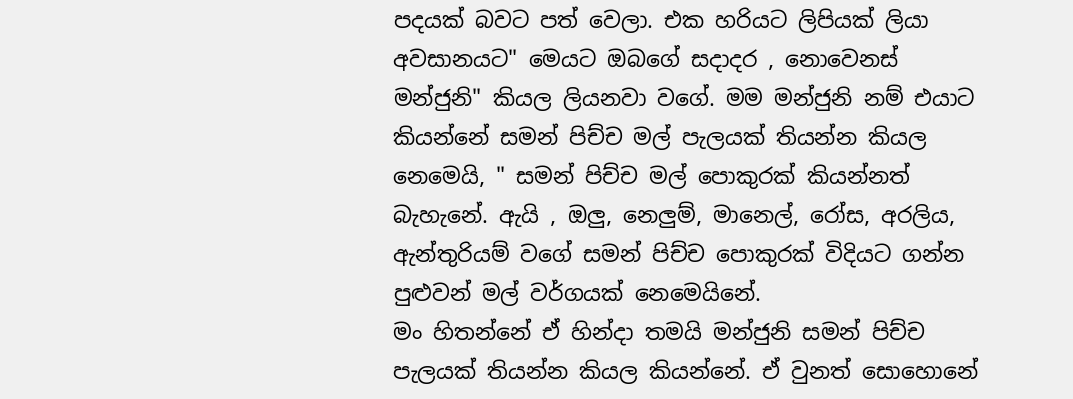පදයක් බවට පත් වෙලා. එක හරියට ලිපියක් ලියා අවසානයට" මෙයට ඔබගේ සදාදර , නොවෙනස් මන්ජුනි" කියල ලියනවා වගේ. මම මන්ජුනි නම් එයාට කියන්නේ සමන් පිච්ච මල් පැලයක් තියන්න කියල නෙමෙයි, " සමන් පිච්ච මල් පොකුරක් කියන්නත් බැහැනේ. ඇයි , ඔලු, නෙලුම්, මානෙල්, රෝස, අරලිය, ඇන්තුරියම් වගේ සමන් පිච්ච පොකුරක් විදියට ගන්න පුළුවන් මල් වර්ගයක් නෙමෙයිනේ.
මං හිතන්නේ ඒ හින්දා තමයි මන්ජුනි සමන් පිච්ච පැලයක් තියන්න කියල කියන්නේ. ඒ වුනත් සොහොනේ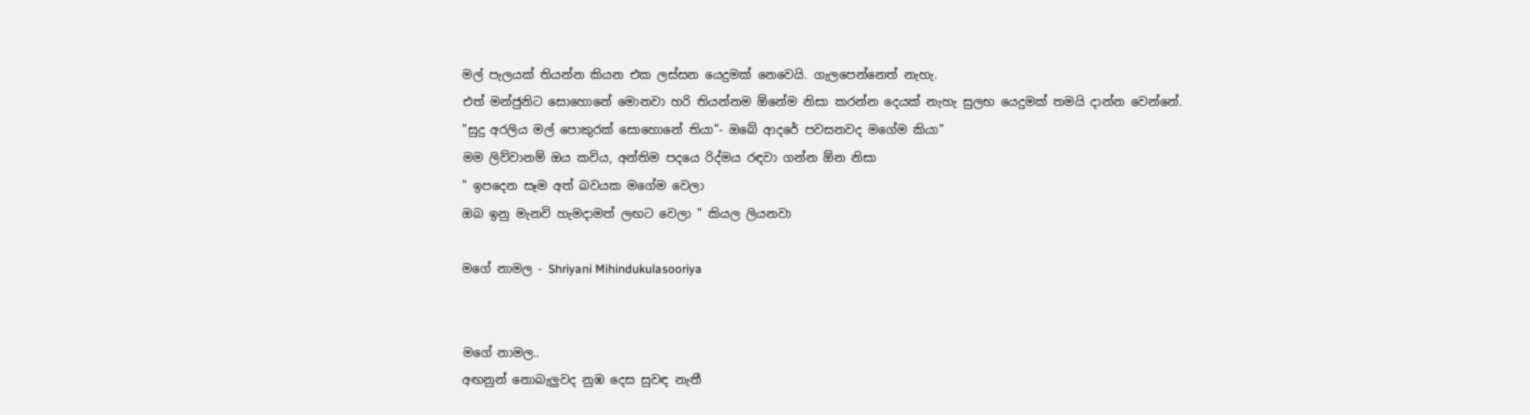මල් පැලයක් තියන්න කියන එක ලස්සන යෙදුමක් නෙවෙයි. ගැලපෙන්නෙත් නැහැ.
එත් මන්ජුනිට සොහොනේ මොනවා හරි තියන්නම ඕනේම නිසා කරන්න දෙයක් නැහැ සුලභ යෙදුමක් තමයි දාන්න වෙන්නේ.
"සුදු අරලිය මල් පොකුරක් සොහොනේ තියා"- ඔබේ ආදරේ පවසනවද මගේම කියා"
මම ලිව්වානම් ඔය කවිය, අන්තිම පදයෙ රිද්මය රඳවා ගන්න ඕන නිසා
" ඉපදෙන සෑම අත් බවයක මගේම වෙලා
ඔබ ඉනු මැනවි හැමදාමත් ලඟට වෙලා " කියල ලියනවා

මගේ නාමල - Shriyani Mihindukulasooriya


මගේ නාමල..
අඟනුන් නොබැලුවද නුඹ දෙස සුවඳ නැතී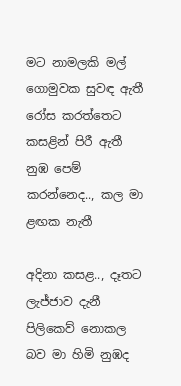මට නාමලකි මල් ගොමුවක සුවඳ ඇතී
රෝස කරත්තෙට කසළින් පිරී ඇතී
නුඹ පෙම් කරන්නෙද.., කල මා ළඟක නැතී

අදිනා කසළ.., දෑතට ලැජ්ජාව දැනී
පිලිකෙව් නොකල බව මා හිමි නුඹද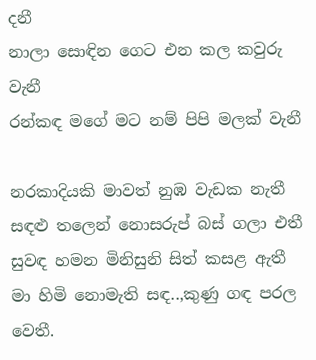දනී
නාලා සොඳින ගෙට එන කල කවුරු වැනී
රන්කඳ මගේ මට නම් පිපි මලක් වැනී

නරකාදියකි මාවත් නුඹ වැඩක නැතී
සඳළු තලෙන් නොසරුප් බස් ගලා එතී
සුවඳ හමන මිනිසුනි සිත් කසළ ඇතී
මා හිමි නොමැති සඳ..,කුණු ගඳ පරල වෙතී.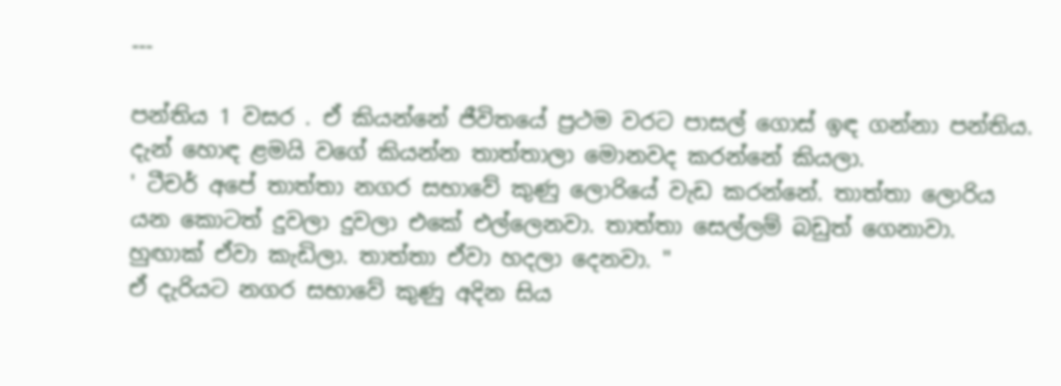---

පන්තිය 1 වසර . ඒ කියන්නේ ජීවිතයේ ප්‍රථම වරට පාසල් ගොස් ඉඳ ගන්නා පන්තිය. දැන් හොඳ ළමයි වගේ කියන්න තාත්තාලා මොනවද කරන්නේ කියලා.
' ටීචර් අපේ තාත්තා නගර සභාවේ කුණු ලොරියේ වැඩ කරන්නේ. තාත්තා ලොරිය යන කොටත් දුවලා දුවලා එකේ එල්ලෙනවා. තාත්තා සෙල්ලම් බඩුත් ගෙනාවා. හුඟාක් ඒවා කැඩිලා. තාත්තා ඒවා හදලා දෙනවා. "
ඒ දැරියට නගර සභාවේ කුණු අදින සිය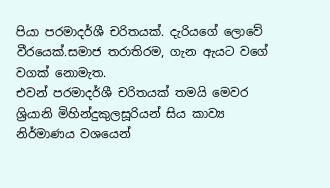පියා පරමාදර්ශී චරිතයක්. දැරියගේ ලොවේ වීරයෙක්.සමාජ තරාතිරම, ගැන ඇයට වගේ වගක් නොමැත.
එවන් පරමාදර්ශී චරිතයක් තමයි මෙවර ශ්‍රියානි මිහින්දුකුලසූරියන් සිය කාව්‍ය නිර්මාණය වශයෙන්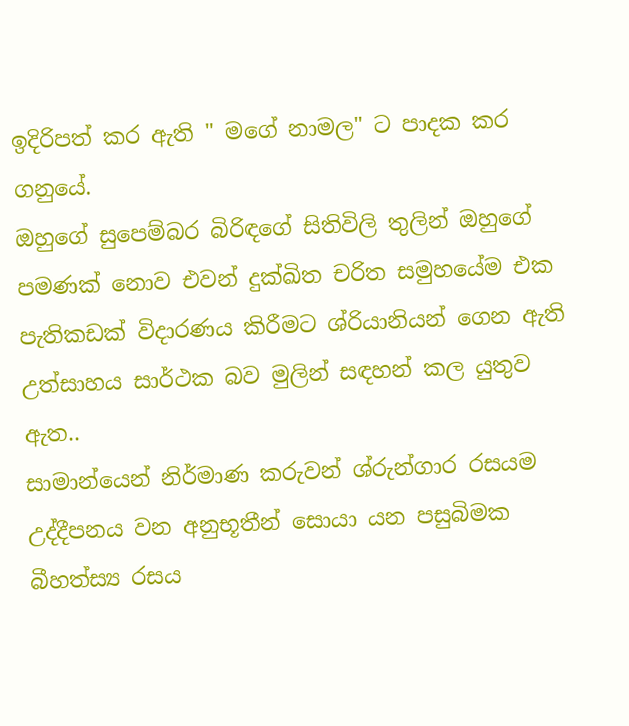ඉදිරිපත් කර ඇති " මගේ නාමල" ට පාදක කර ගනුයේ.
ඔහුගේ සුපෙම්බර බිරිඳගේ සිතිවිලි තුලින් ඔහුගේ පමණක් නොව එවන් දුක්ඛිත චරිත සමුහයේම එක පැතිකඩක් විදාරණය කිරීමට ශ්රියානියන් ගෙන ඇති උත්සාහය සාර්ථක බව මුලින් සඳහන් කල යුතුව ඇත..
සාමාන්යෙන් නිර්මාණ කරුවන් ශ්රුන්ගාර රසයම උද්දීපනය වන අනුභූතීන් සොයා යන පසුබිමක බීහත්ස්‍ය රසය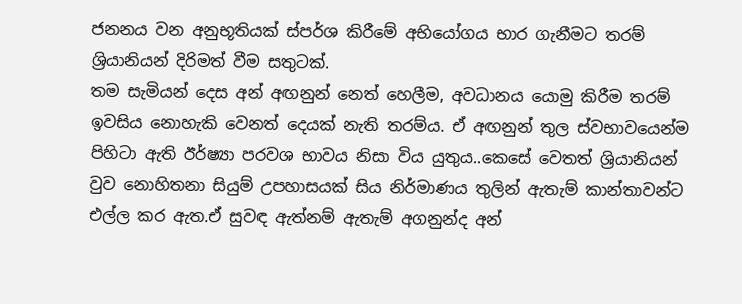ජනනය වන අනුභූතියක් ස්පර්ශ කිරීමේ අභියෝගය භාර ගැනීමට තරම් ශ්‍රියානියන් දිරිමත් වීම සතුටක්.
තම සැමියන් දෙස අන් අඟනුන් නෙත් හෙලීම, අවධානය යොමු කිරීම තරම් ඉවසිය නොහැකි වෙනත් දෙයක් නැති තරම්ය. ඒ අඟනුන් තුල ස්වභාවයෙන්ම
පිහිටා ඇති ඊර්ෂ්‍යා පරවශ භාවය නිසා විය යුතුය..කෙසේ වෙතත් ශ්‍රියානියන් වුව නොහිතනා සියුම් උපහාසයක් සිය නිර්මාණය තුලින් ඇතැම් කාන්තාවන්ට එල්ල කර ඇත.ඒ සුවඳ ඇත්නම් ඇතැම් අගනුන්ද අන්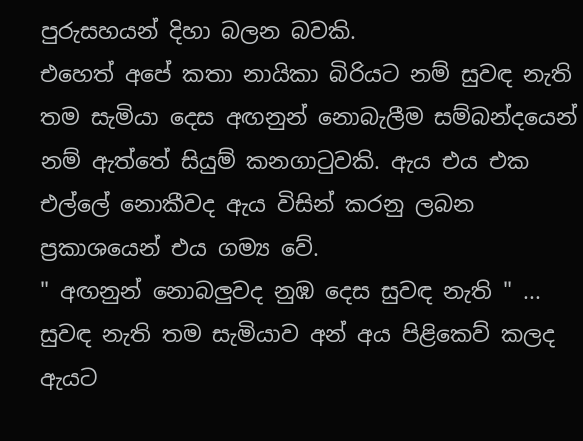පුරුසහයන් දිහා බලන බවකි.
එහෙත් අපේ කතා නායිකා බිරියට නම් සුවඳ නැති තම සැමියා දෙස අඟනුන් නොබැලීම සම්බන්දයෙන් නම් ඇත්තේ සියුම් කනගාටුවකි. ඇය එය එක එල්ලේ නොකීවද ඇය විසින් කරනු ලබන ප්‍රකාශයෙන් එය ගම්‍ය වේ.
" අඟනුන් නොබලුවද නුඹ දෙස සුවඳ නැති " ...
සුවඳ නැති තම සැමියාව අන් අය පිළිකෙව් කලද ඇයට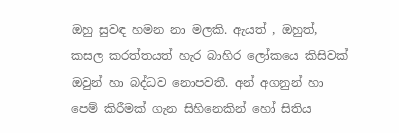ඔහු සුවඳ හමන නා මලකි. ඇයත් , ඔහුත්, කසල කරත්තයත් හැර බාහිර ලෝකයෙ කිසිවක් ඔවුන් හා බද්ධව නොපවතී. අන් අගනුන් හා පෙම් කිරීමක් ගැන සිහිනෙකින් හෝ සිතිය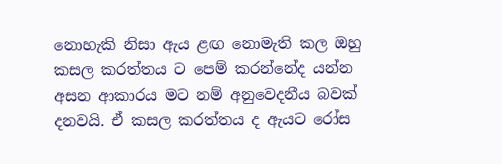නොහැකි නිසා ඇය ළඟ නොමැති කල ඔහු කසල කරත්තය ට පෙම් කරන්නේද යන්න අසන ආකාරය මට නම් අනුවෙදනීය බවක් දනවයි. ඒ කසල කරත්තය ද ඇයට රෝස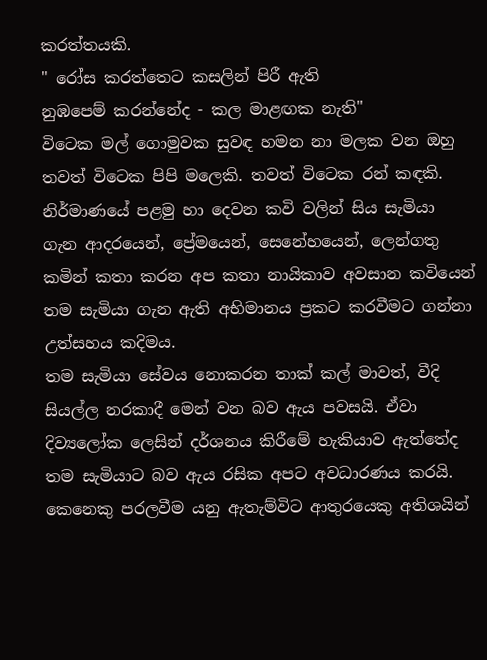කරත්තයකි.
" රෝස කරත්තෙට කසලින් පිරී ඇති
නුඹපෙම් කරන්නේද - කල මාළඟක නැති"
විටෙක මල් ගොමුවක සුවඳ හමන නා මලක වන ඔහු තවත් විටෙක පිපි මලෙකි. තවත් විටෙක රන් කඳකි.
නිර්මාණයේ පළමු හා දෙවන කවි වලින් සිය සැමියා ගැන ආදරයෙන්, ප්‍රේමයෙන්, සෙනේහයෙන්, ලෙන්ගතු කමින් කතා කරන අප කතා නායිකාව අවසාන කවියෙන් තම සැමියා ගැන ඇති අභිමානය ප්‍රකට කරවීමට ගන්නා උත්සහය කදිමය.
තම සැමියා සේවය නොකරන තාක් කල් මාවත්, වීදි සියල්ල නරකාදී මෙන් වන බව ඇය පවසයි. ඒවා දිව්‍යලෝක ලෙසින් දර්ශනය කිරීමේ හැකියාව ඇත්තේද තම සැමියාට බව ඇය රසික අපට අවධාරණය කරයි.
කෙනෙකු පරලවීම යනු ඇතැම්විට ආතුරයෙකු අතිශයින්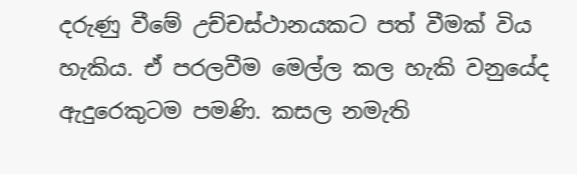දරුණු වීමේ උච්චස්ථානයකට පත් වීමක් විය හැකිය. ඒ පරලවීම මෙල්ල කල හැකි වනුයේද ඇදුරෙකුටම පමණි. කසල නමැති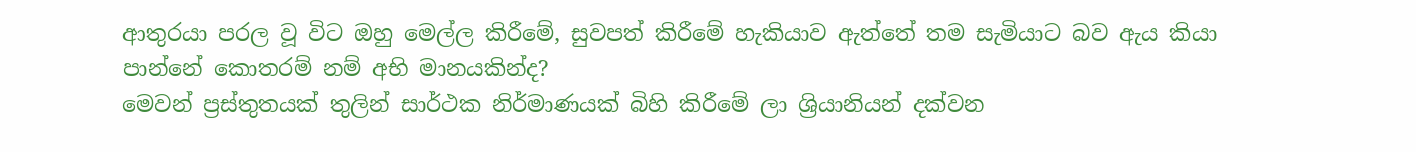ආතුරයා පරල වූ විට ඔහු මෙල්ල කිරීමේ, සුවපත් කිරීමේ හැකියාව ඇත්තේ තම සැමියාට බව ඇය කියා පාන්නේ කොතරම් නම් අභි මානයකින්ද?
මෙවන් ප්‍රස්තුතයක් තුලින් සාර්ථක නිර්මාණයක් බිහි කිරීමේ ලා ශ්‍රියානියන් දක්වන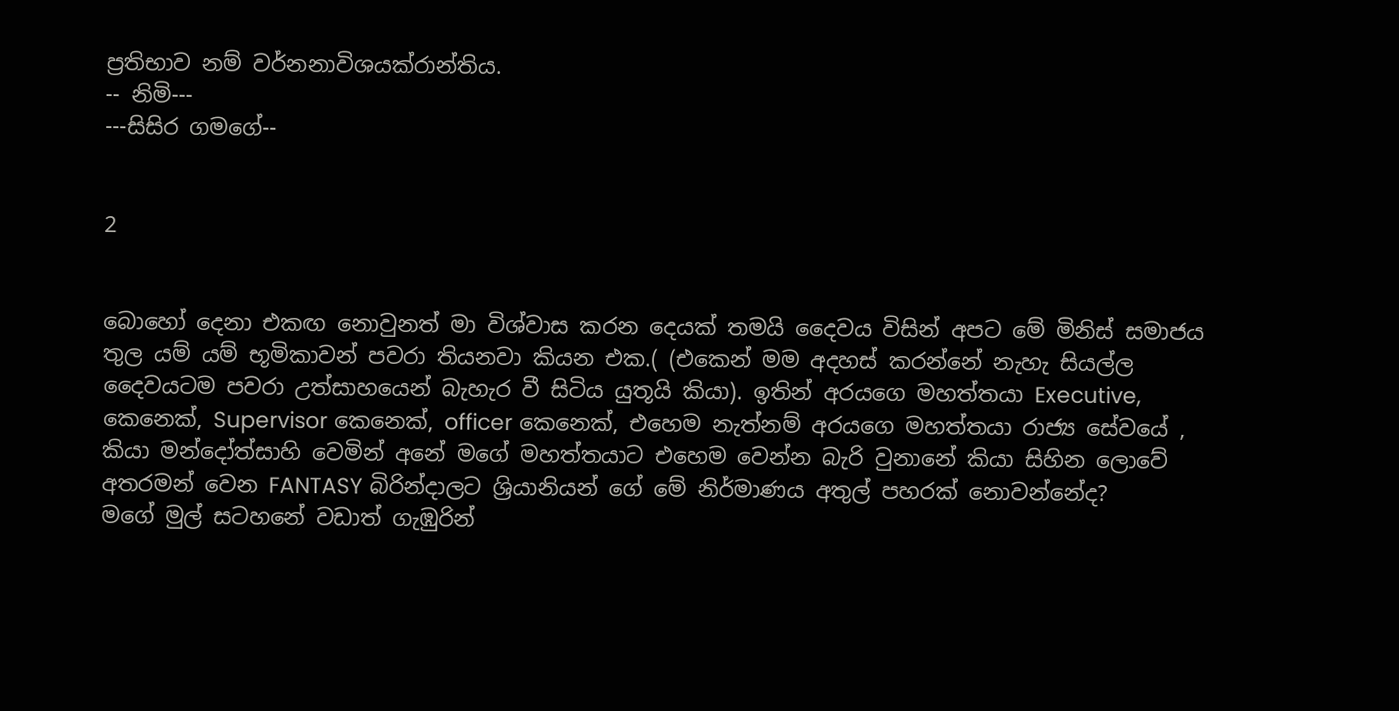ප්‍රතිභාව නම් වර්නනාවිශයක්රාන්තිය.
-- නිමි---
---සිසිර ගමගේ--


2


බොහෝ දෙනා එකඟ නොවුනත් මා විශ්වාස කරන දෙයක් තමයි දෛවය විසින් අපට මේ මිනිස් සමාජය තුල යම් යම් භූමිකාවන් පවරා තියනවා කියන එක.( (එකෙන් මම අදහස් කරන්නේ නැහැ සියල්ල දෛවයටම පවරා උත්සාහයෙන් බැහැර වී සිටිය යුතූයි කියා). ඉතින් අරයගෙ මහත්තයා Executive, කෙනෙක්, Supervisor කෙනෙක්, officer කෙනෙක්, එහෙම නැත්නම් අරයගෙ මහත්තයා රාජ්‍ය සේවයේ , කියා මන්දෝත්සාහි වෙමින් අනේ මගේ මහත්තයාට එහෙම වෙන්න බැරි වුනානේ කියා සිහින ලොවේ අතරමන් වෙන FANTASY බිරින්දාලට ශ්‍රියානියන් ගේ මේ නිර්මාණය අතුල් පහරක් නොවන්නේද?
මගේ මුල් සටහනේ වඩාත් ගැඹුරින්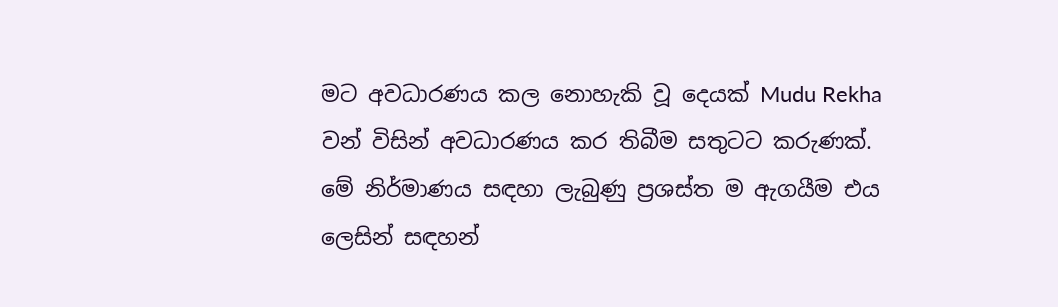මට අවධාරණය කල නොහැකි වූ දෙයක් Mudu Rekha වන් විසින් අවධාරණය කර තිබීම සතුටට කරුණක්. මේ නිර්මාණය සඳහා ලැබුණු ප්‍රශස්ත ම ඇගයීම එය ලෙසින් සඳහන්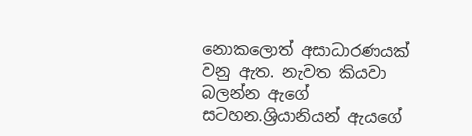නොකලොත් අසාධාරණයක් වනු ඇත. නැවත කියවා බලන්න ඇගේ සටහන.ශ්‍රියානියන් ඇයගේ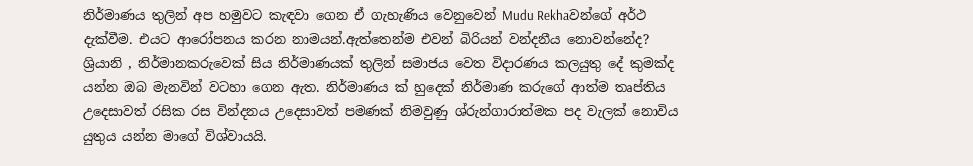නිර්මාණය තුලින් අප හමුවට කැඳවා ගෙන ඒ ගැහැණිය වෙනුවෙන් Mudu Rekhaවන්ගේ අර්ථ දැක්වීම. එයට ආරෝපනය කරන නාමයන්.ඇත්තෙන්ම එවන් බිරියන් වන්දනීය නොවන්නේද? ශ්‍රියානි , නිර්මානකරුවෙක් සිය නිර්මාණයක් තුලින් සමාජය වෙත විදාරණය කලයුතු දේ කුමක්ද යන්න ඔබ මැනවින් වටහා ගෙන ඇත. නිර්මාණය ක් හුදෙක් නිර්මාණ කරුගේ ආත්ම තෘප්තිය උදෙසාවත් රසික රස වින්දනය උදෙසාවත් පමණක් නිමවුණු ශ්රුන්ගාරාත්මක පද වැලක් නොවිය යුතුය යන්න මාගේ විශ්වායයි.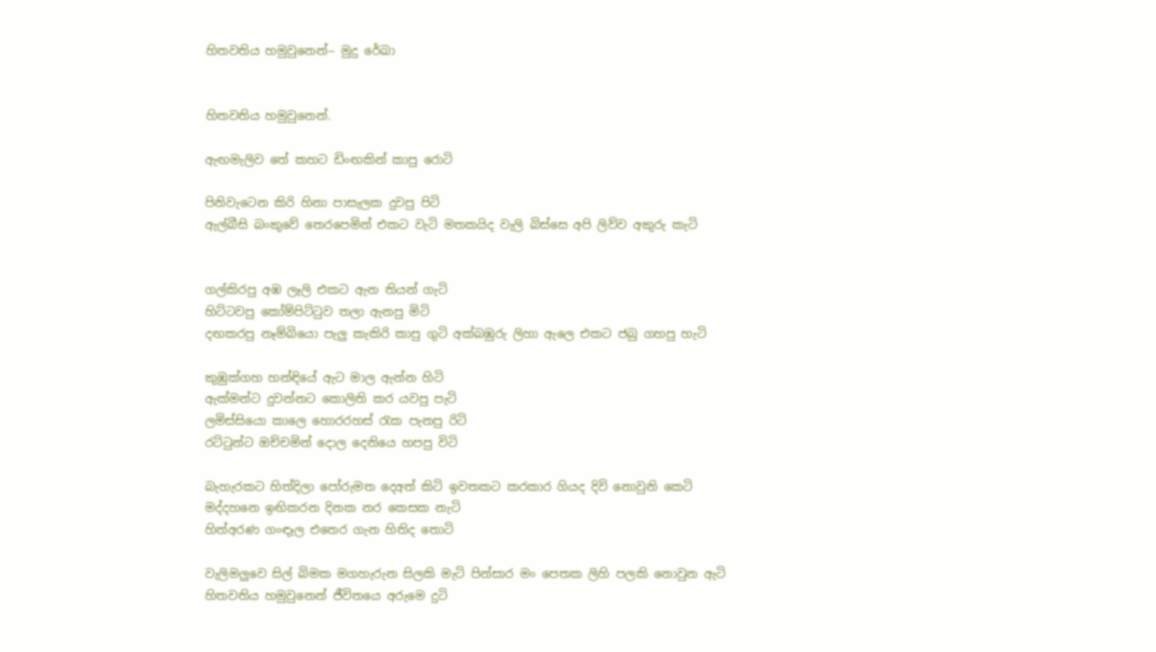හිතවතිය හමුවුනෙන්-- මුදු රේඛා


හිතවතිය හමුවුනෙන්.

ඇඟමැලිව තේ කහට ඩිංඟකින් කාපු රොටි

පිනිවැටෙන කිරි හිනා පාසැලක දුවපු පිටි
ඇල්බීසි බංකුවේ තෙරපෙමින් එකට වැටි මතකයිද වැලි බිස්සෙ අපි ලිව්ව අකුරු කැටි


ගල්කිරපු අඹ ලෑලි එකට ඇන තියන් ගැටි
හිට්ටවපු කෝම්පිට්ටුව තලා ඇනපු මිටි
දඟකරපු නෑම්බියො පැලු කැකිරි කාපු ගුටි අක්බඹුරු ලිහා ඇලෙ එකට ජබු ගහපු හැටි

කුඹුක්ගහ හන්ඳියේ ඇට මාල ඇන්න හිටි
ඇක්මන්ට දුවන්නට කොලිති කර යවපු පැටි
ලමිස්සියො කාලෙ හොරරහස් රැක පැනපු රිටි
රට්ටුන්ට ඔච්චමින් දොල දෙනියෙ හපපු විටි

බැහැරකට හිත්දිලා පෝරුමත දෙඅත් කිටි ඉවතකට කරකාර ගියද දිවි නොවුනි කෙටි
මද්දහනෙ ඉඟිකරන දිනක නර කෙසක නැටි
හිත්අරණ ගංඳෑල එතෙර ගැන හිතිද තොටි

වැලිමලුවෙ සිල් බිමක මගහැරුන සිලකි මැටි පින්සාර මං පෙතක ලිහි පලකි නොවුන ඇටි
හිතවතිය හමුවුනෙන් ජීවිතයෙ අරුමෙ දුටි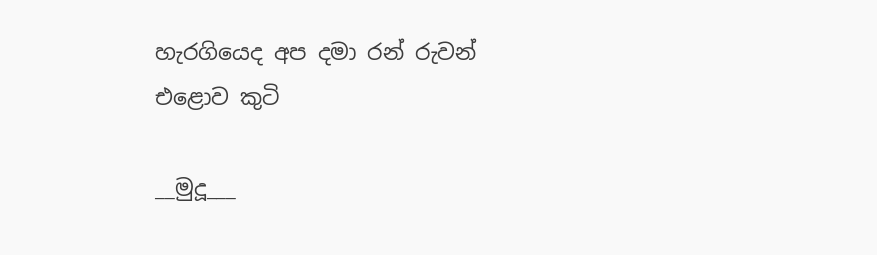හැරගියෙද අප දමා රන් රුවන් එළොව කුටි

__මුදූ___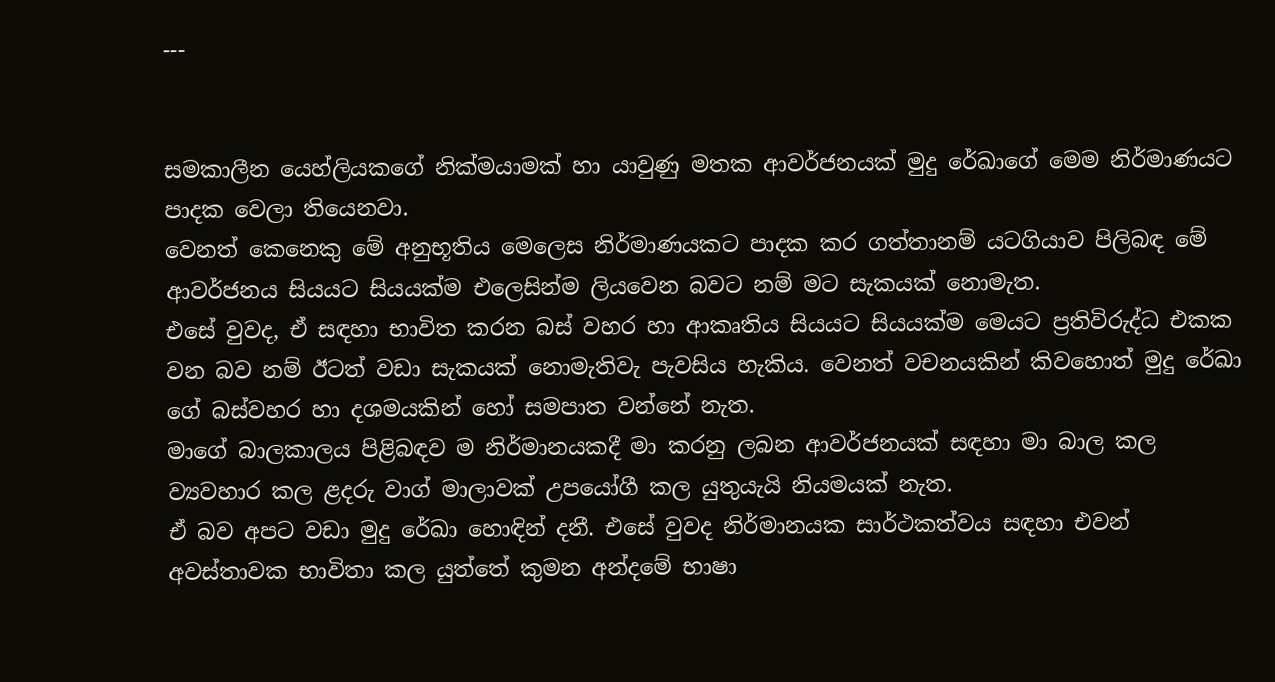---


සමකාලීන යෙහ්ලියකගේ නික්මයාමක් හා යාවුණු මතක ආවර්ජනයක් මුදු රේඛාගේ මෙම නිර්මාණයට පාදක වෙලා තියෙනවා.
වෙනත් කෙනෙකු මේ අනුභූතිය මෙලෙස නිර්මාණයකට පාදක කර ගත්තානම් යටගියාව පිලිබඳ මේ ආවර්ජනය සියයට සියයක්ම එලෙසින්ම ලියවෙන බවට නම් මට සැකයක් නොමැත.
එසේ වුවද, ඒ සඳහා භාවිත කරන බස් වහර හා ආකෘතිය සියයට සියයක්ම මෙයට ප්‍රතිවිරුද්ධ එකක වන බව නම් ඊටත් වඩා සැකයක් නොමැතිවැ පැවසිය හැකිය. වෙනත් වචනයකින් කිවහොත් මුදු රේඛා ගේ බස්වහර හා දශමයකින් හෝ සමපාත වන්නේ නැත.
මාගේ බාලකාලය පිළිබඳව ම නිර්මානයකදී මා කරනු ලබන ආවර්ජනයක් සඳහා මා බාල කල ව්‍යවහාර කල ළදරු වාග් මාලාවක් උපයෝගී කල යුතුයැයි නියමයක් නැත.
ඒ බව අපට වඩා මුදු රේඛා හොඳින් දනී. එසේ වුවද නිර්මානයක සාර්ථකත්වය සඳහා එවන් අවස්තාවක භාවිතා කල යුත්තේ කුමන අන්දමේ භාෂා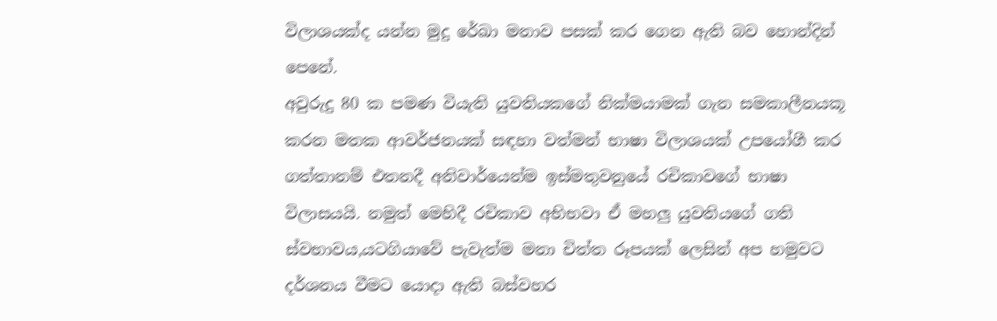විලාශයක්ද යන්න මුදු රේඛා මනාව පසක් කර ගෙන ඇති බව හොන්දින් පෙනේ.
අවුරුදු 80 ක පමණ වියැති යුවතියකගේ නික්මයාමක් ගැන සමකාලීනයකූ කරන මතක ආවර්ජනයක් සඳහා වත්මන් භාෂා විලාශයක් උපයෝගී කර ගත්තානම් එතනදී අනිවාර්යෙන්ම ඉස්මතුවනුයේ රචිකාවගේ භාෂා විලාසයයි. නමුත් මෙහිදී රචිකාව අභිභවා ඒ මහලු යුවතියගේ ගති ස්වභාවය,යටගියාවේ පැවැත්ම මනා චිත්ත රූපයක් ලෙසින් අප හමුවට දර්ශනය වීමට යොදා ඇති බස්වහර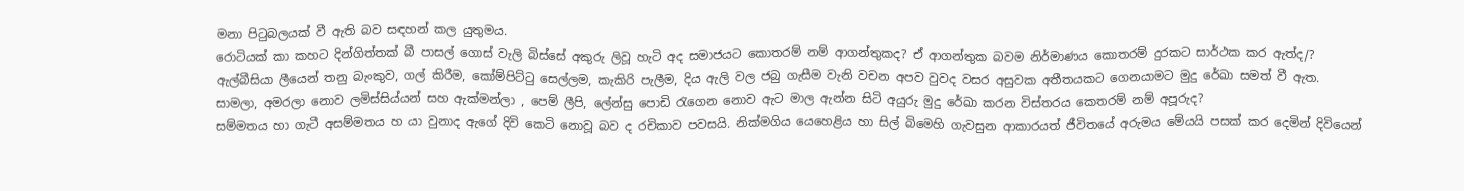මනා පිටුබලයක් වී ඇති බව සඳහන් කල යුතුමය.
රොටියක් කා කහට දින්ගිත්තක් බී පාසල් ගොස් වැලි බිස්සේ අකුරු ලිවූ හැටි අද සමාජයට කොතරම් නම් ආගන්තුකද? ඒ ආගන්තුක බවම නිර්මාණය කොතරම් දුරකට සාර්ථක කර ඇත්ද/?
ඇල්බීසියා ලීයෙන් තනු බැංකුව, ගල් කිරීම, කෝම්පිට්ටු සෙල්ලම, කැකිරි පැලීම, දිය ඇලි වල ජබු ගැසීම වැනි වචන අපව වුවද වසර අසුවක අතීතයකට ගෙනයාමට මුදු රේඛා සමත් වී ඇත.
සාමලා, අමරලා නොව ලමිස්සිය්යන් සහ ඇක්මන්ලා , පෙම් ලීපි, ලේන්සු පොඩි රැගෙන නොව ඇට මාල ඇන්න සිටි අයුරු මුදු රේඛා කරන විස්තරය කෙතරම් නම් අපූරුද?
සම්මතය හා ගැටී අසම්මතය හ යා වුනාද ඇගේ දිවි කෙටි නොවූ බව ද රචිකාව පවසයි. නික්මගිය යෙහෙළිය හා සිල් බිමෙහි ගැවසුන ආකාරයත් ජීවිතයේ අරුමය මේයයි පසක් කර දෙමින් දිවියෙන්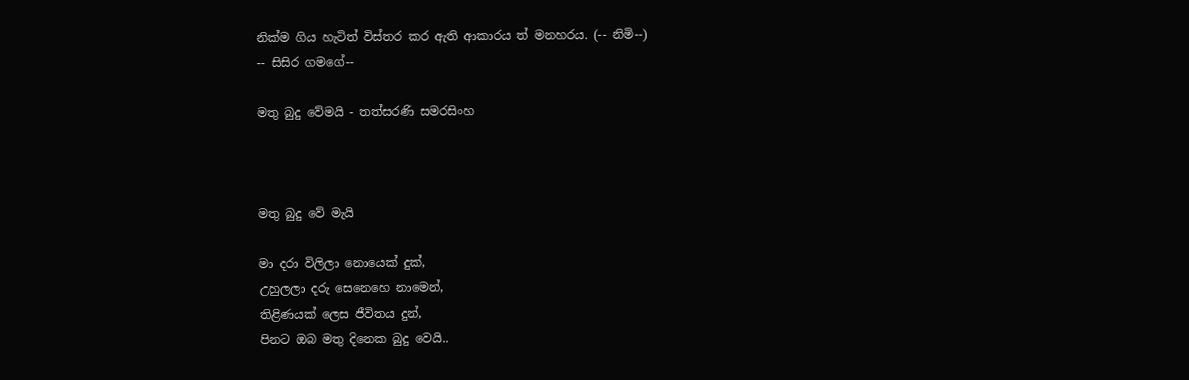නික්ම ගිය හැටිත් විස්තර කර ඇති ආකාරය ත් මනහරය. (-- නිමි--)
-- සිසිර ගමගේ--

මතු බුදු වේමයි - තත්සරණි සමරසිංහ



මතු බුදු වේ මැයි

මා දරා විලිලා නොයෙක් දුක්,
උහුලලා දරු සෙනෙහෙ නාමෙන්,
තිළිණයක් ලෙස ජීවිතය දුන්,
පිනට ඔබ මතු දිනෙක බුදු වෙයි..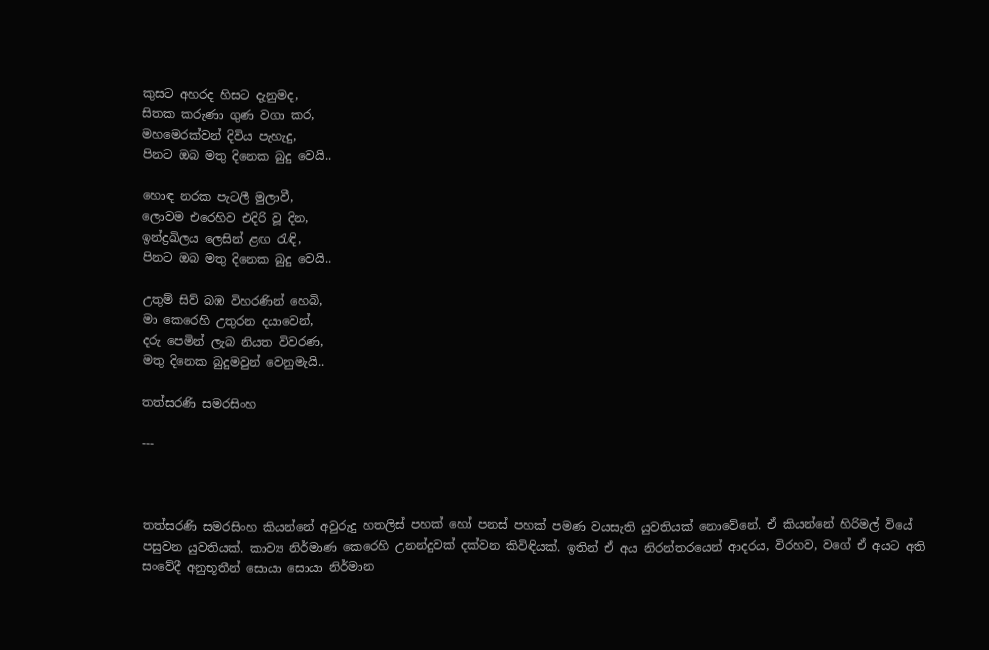කුසට අහරද හිසට දැනුමද,
සිතක කරුණා ගුණ වගා කර,
මහමෙරක්වන් දිවිය පැහැදු,
පිනට ඔබ මතු දිනෙක බුදු වෙයි..

හොඳ නරක පැටලී මුලාවී,
ලොවම එරෙහිව එදිරි වූ දින,
ඉන්ද්‍රඛිලය ලෙසින් ළඟ රැඳි,
පිනට ඔබ මතු දිනෙක බුදු වෙයි..

උතුම් සිව් බඹ විහරණින් හෙබි,
මා කෙරෙහි උතුරන දයාවෙන්,
දරු පෙමින් ලැබ නියත විවරණ,
මතු දිනෙක බුදුමවුන් වෙනුමැයි..

තත්සරණි සමරසිංහ

---



තත්සරණි සමරසිංහ කියන්නේ අවුරුදු හතලිස් පහක් හෝ පනස් පහක් පමණ වයසැති යුවතියක් නොවේනේ. ඒ කියන්නේ හිරිමල් වියේ පසුවන යුවතියක්. කාව්‍ය නිර්මාණ කෙරෙහි උනන්දුවක් දක්වන කිවිඳියක්. ඉතින් ඒ අය නිරන්තරයෙන් ආදරය, විරහව, වගේ ඒ අයට අති සංවේදී අනුභූතීන් සොයා සොයා නිර්මාන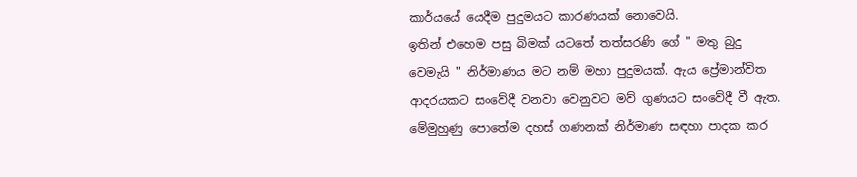කාර්යයේ යෙදීම පුදුමයට කාරණයක් නොවෙයි.
ඉතින් එහෙම පසු බිමක් යටතේ තත්සරණි ගේ " මතු බුදු වෙමැයි " නිර්මාණය මට නම් මහා පුදුමයක්. ඇය ප්‍රේමාන්විත ආදරයකට සංවේදී වනවා වෙනුවට මව් ගුණයට සංවේදී වී ඇත.
මේමුහුණු පොතේම දහස් ගණනක් නිර්මාණ සඳහා පාදක කර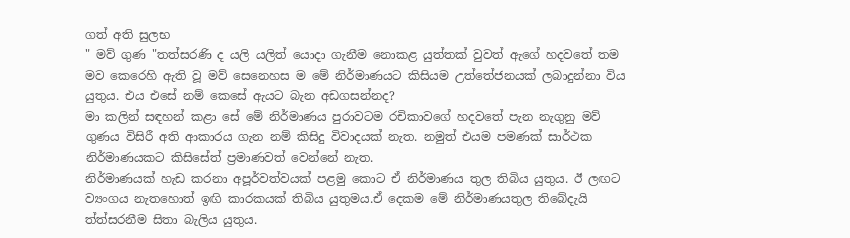ගත් අති සුලභ
" මව් ගුණ "තත්සරණි ද යලි යලිත් යොදා ගැනීම නොකළ යුත්තක් වුවත් ඇගේ හදවතේ තම මව කෙරෙහි ඇති වූ මව් සෙනෙහස ම මේ නිර්මාණයට කිසියම උත්තේජනයක් ලබාදුන්නා විය යුතුය. එය එසේ නම් කෙසේ ඇයට බැන අඩගසන්නද?
මා කලින් සඳහන් කළා සේ මේ නිර්මාණය පුරාවටම රචිකාවගේ හදවතේ පැන නැගුනු මව් ගුණය විසිරී අති ආකාරය ගැන නම් කිසිදු විවාදයක් නැත. නමුත් එයම පමණක් සාර්ථක නිර්මාණයකට කිසිසේත් ප්‍රමාණවත් වෙන්නේ නැත.
නිර්මාණයක් හැඩ කරනා අපූර්වත්වයක් පළමු කොට ඒ නිර්මාණය තුල තිබිය යුතුය. ඊ ලඟට ව්‍යංගය නැතහොත් ඉඟි කාරකයක් තිබිය යුතුමය.ඒ දෙකම මේ නිර්මාණයතුල තිබේදැයි ත්ත්සරනීම සිතා බැලිය යුතුය.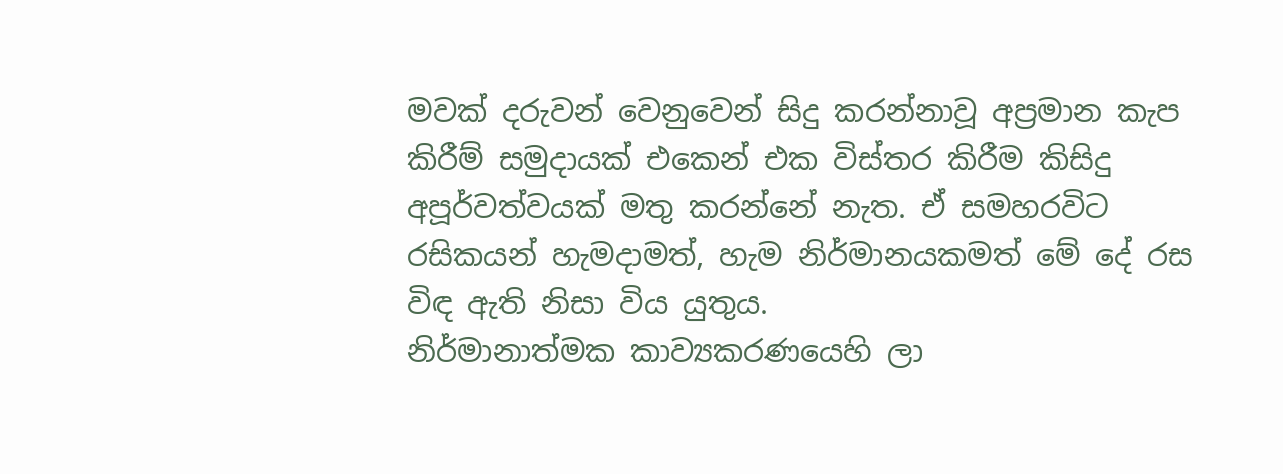මවක් දරුවන් වෙනුවෙන් සිදු කරන්නාවූ අප්‍රමාන කැප කිරීම් සමුදායක් එකෙන් එක විස්තර කිරීම කිසිදු අපූර්වත්වයක් මතු කරන්නේ නැත. ඒ සමහරවිට රසිකයන් හැමදාමත්, හැම නිර්මානයකමත් මේ දේ රස විඳ ඇති නිසා විය යුතුය.
නිර්මානාත්මක කාව්‍යකරණයෙහි ලා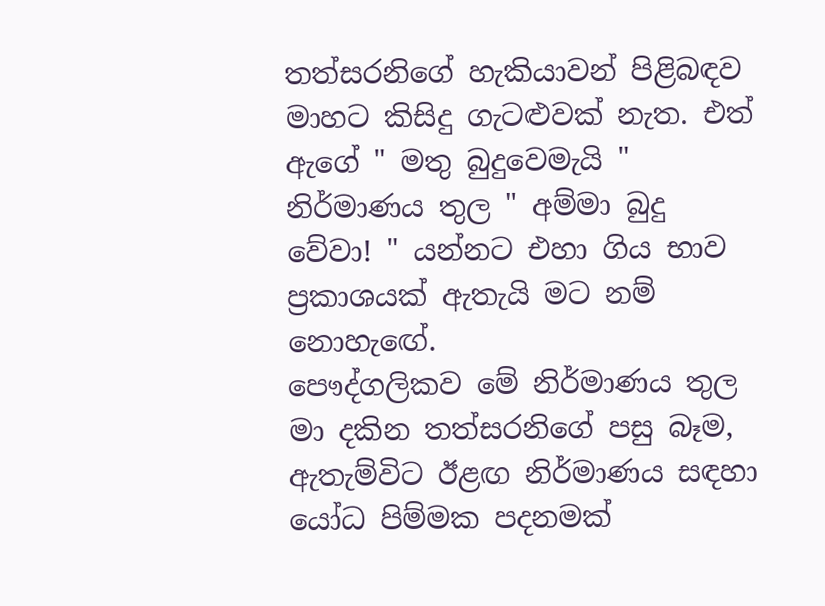තත්සරනිගේ හැකියාවන් පිළිබඳව මාහට කිසිදු ගැටළුවක් නැත. එත් ඇගේ " මතු බුදුවෙමැයි " නිර්මාණය තුල " අම්මා බුදු වේවා! " යන්නට එහා ගිය භාව ප්‍රකාශයක් ඇතැයි මට නම් නොහැඟේ.
පෞද්ගලිකව මේ නිර්මාණය තුල මා දකින තත්සරනිගේ පසු බෑම, ඇතැම්විට ඊළඟ නිර්මාණය සඳහා යෝධ පිම්මක පදනමක්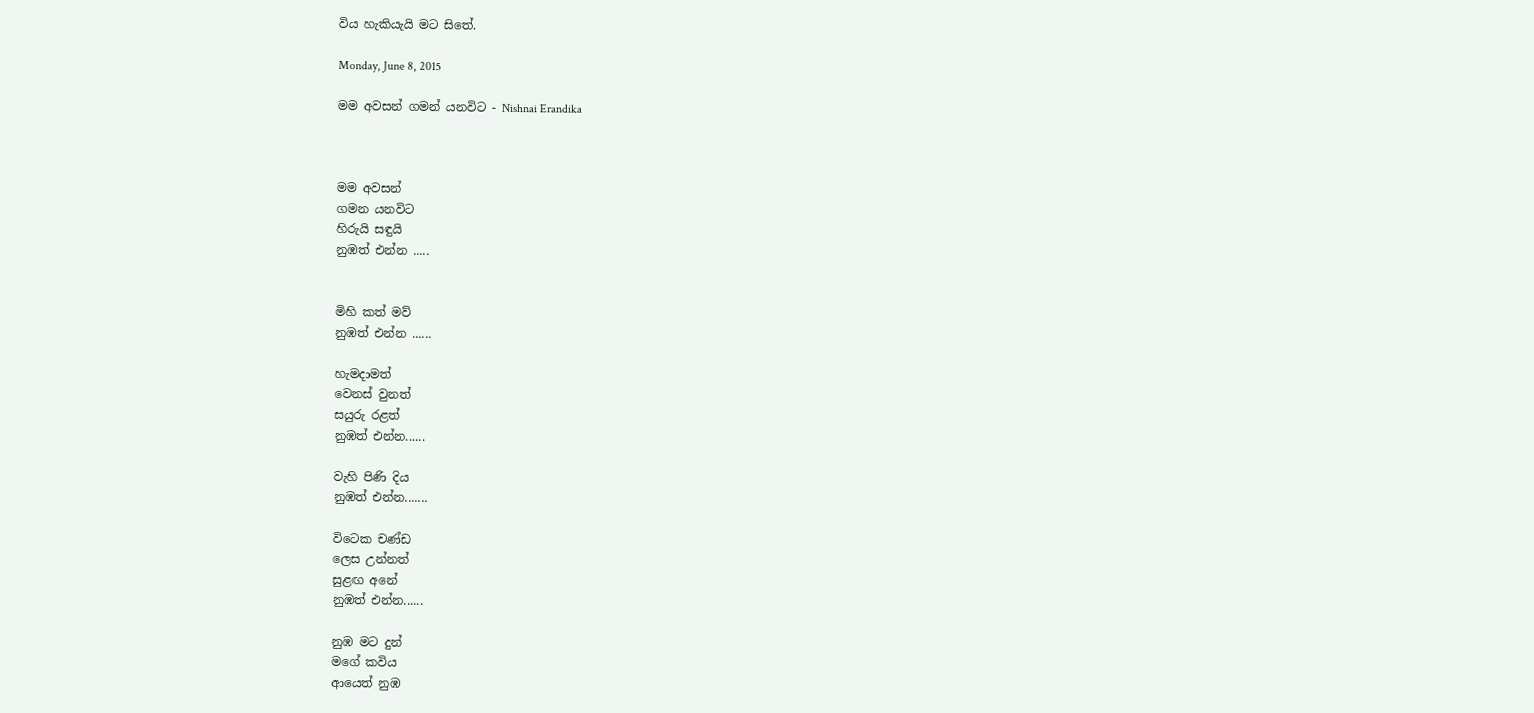විය හැකියැයි මට සිතේ.

Monday, June 8, 2015

මම අවසන් ගමන් යනවිට - Nishnai Erandika



මම අවසන්
ගමන යනවිට
හිරුයි සඳුයි
නුඹත් එන්න .....


මිහි කත් මව්
නුඹත් එන්න ......

හැමදාමත්
වෙනස් වුනත්
සයුරු රළත්
නුඹත් එන්න......

වැහි පිණි දිය
නුඹත් එන්න.......

විටෙක චණ්ඩ
ලෙස උන්නත්
සුළඟ අනේ
නුඹත් එන්න......

නුඹ මට දුන්
මගේ කවිය
ආයෙත් නුඹ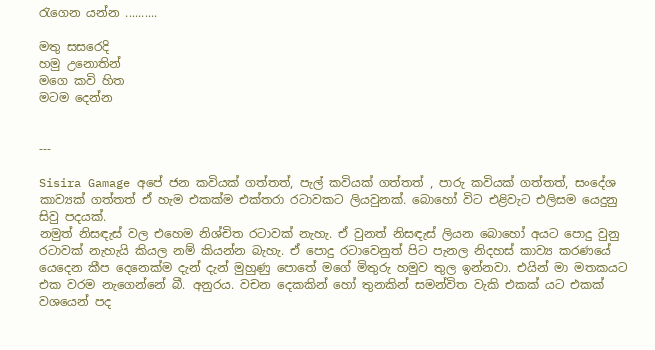රැගෙන යන්න ..........

මතු සසරෙදි
හමු උනොතින්
මගෙ කවි හිත
මටම දෙන්න


---

Sisira Gamage අපේ ජන කවියක් ගත්තත්, පැල් කවියක් ගත්තත් , පාරු කවියක් ගත්තත්, සංදේශ කාව්‍යක් ගත්තත් ඒ හැම එකක්ම එක්තරා රටාවකට ලියවුනක්. බොහෝ විට එළිවැට එලිසම යෙදුනු සිවු පදයක්.
නමුත් නිසඳැස් වල එහෙම නිශ්චිත රටාවක් නැහැ. ඒ වුනත් නිසඳැස් ලියන බොහෝ අයට පොදු වුනු රටාවක් නැහැයි කියල නම් කියන්න බැහැ. ඒ පොදු රටාවෙනුත් පිට පැනල නිදහස් කාව්‍ය කරණයේ යෙදෙන කීප දෙනෙක්ම දැන් දැන් මුහුණු පොතේ මගේ මිතුරු හමුව තුල ඉන්නවා. එයින් මා මතකයට එක වරම නැගෙන්නේ බී. අනුරය. වචන දෙකකින් හෝ තුනකින් සමන්විත වැකි එකක් යට එකක් වශයෙන් පද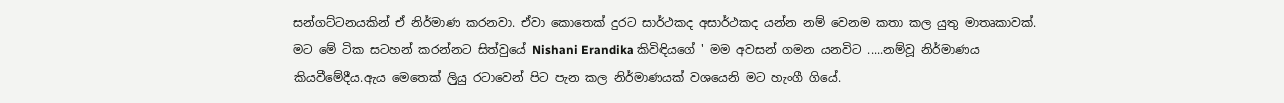සන්ගට්ටනයකින් ඒ නිර්මාණ කරනවා. ඒවා කොතෙක් දුරට සාර්ථකද අසාර්ථකද යන්න නම් වෙනම කතා කල යුතු මාතෘකාවක්.
මට මේ ටික සටහන් කරන්නට සිත්වුයේ Nishani Erandika කිවිඳියගේ ' මම අවසන් ගමන යනවිට .....නම්වූ නිර්මාණය කියවීමේදීය.ඇය මෙතෙක් ලිුයු රටාවෙන් පිට පැන කල නිර්මාණයක් වශයෙනි මට හැංගී ගියේ.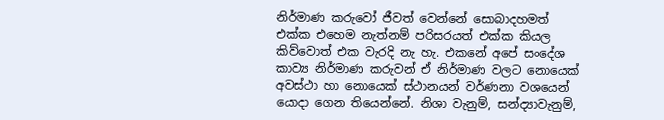නිර්මාණ කරුවෝ ජීවත් වෙන්නේ සොබාදහමත් එක්ක එහෙම නැත්නම් පරිසරයත් එක්ක කියල කිව්වොත් එක වැරදි නැ හැ. එකනේ අපේ සංදේශ කාව්‍ය නිර්මාණ කරුවන් ඒ නිර්මාණ වලට නොයෙක් අවස්ථා හා නොයෙක් ස්ථානයන් වර්ණනා වශයෙන් යොදා ගෙන තියෙන්නේ. නිශා වැනුම්, සන්ද්‍යාවැනුම්,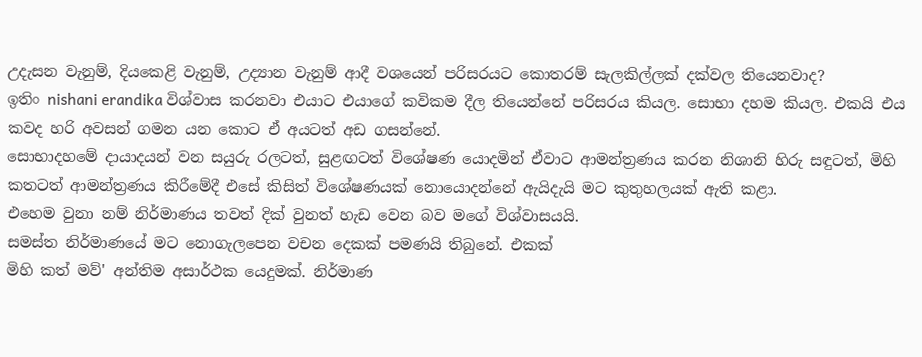උදැසන වැනුම්, දියකෙළි වැනුම්, උද්‍යාන වැනුම් ආදී වශයෙන් පරිසරයට කොතරම් සැලකිල්ලක් දක්වල තියෙනවාද?
ඉතිං nishani erandika විශ්වාස කරනවා එයාට එයාගේ කවිකම දීල තියෙන්නේ පරිසරය කියල. සොභා දහම කියල. එකයි එය කවද හරි අවසන් ගමන යන කොට ඒ අයටත් අඩ ගසන්නේ.
සොභාදහමේ දායාදයන් වන සයුරු රලටත්, සුළඟටත් විශේෂණ යොදමින් ඒවාට ආමන්ත්‍රණය කරන නිශානි හිරු සඳුටත්, මිහි කතටත් ආමන්ත්‍රණය කිරීමේදී එසේ කිසිත් විශේෂණයක් නොයොදන්නේ ඇයිදැයි මට කුතුහලයක් ඇති කළා.
එහෙම වුනා නම් නිර්මාණය තවත් දික් වුනත් හැඩ වෙන බව මගේ විශ්වාසයයි.
සමස්ත නිර්මාණයේ මට නොගැලපෙන වචන දෙකක් පමණයි තිබුනේ. එකක්
මිහි කත් මව්' අන්තිම අසාර්ථක යෙදුමක්. නිර්මාණ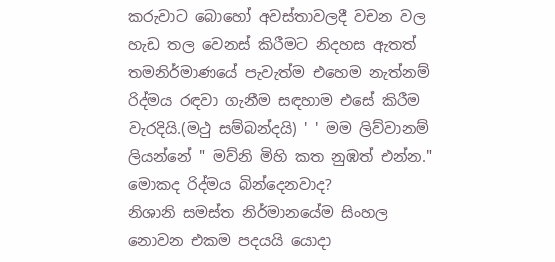කරුවාට බොහෝ අවස්තාවලදී වචන වල හැඩ තල වෙනස් කිරීමට නිදහස ඇතත් තමනිර්මාණයේ පැවැත්ම එහෙම නැත්නම් රිද්මය රඳවා ගැනීම සඳහාම එසේ කිරීම වැරදියි.(මථු සම්බන්දයි) ' ' මම ලිව්වානම් ලියන්නේ " මව්නි මිහි කත නුඹත් එන්න." මොකද රිද්මය බින්දෙනවාද?
නිශානි සමස්ත නිර්මානයේම සිංහල නොවන එකම පදයයි යොදා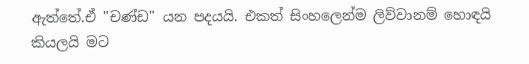ඇත්තේ.ඒ "චණ්ඩ" යන පදයයි. එකත් සිංහලෙන්ම ලිව්වානම් හොඳයි කියලයි මට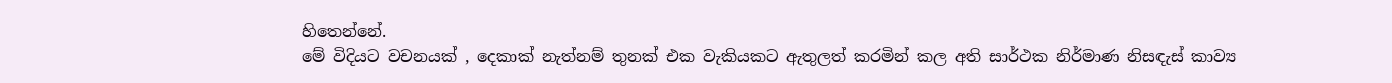හිතෙන්නේ.
මේ විදියට වචනයක් , දෙකාක් නැත්නම් තුනක් එක වැකියකට ඇතුලත් කරමින් කල අති සාර්ථක නිර්මාණ නිසඳැස් කාව්‍ය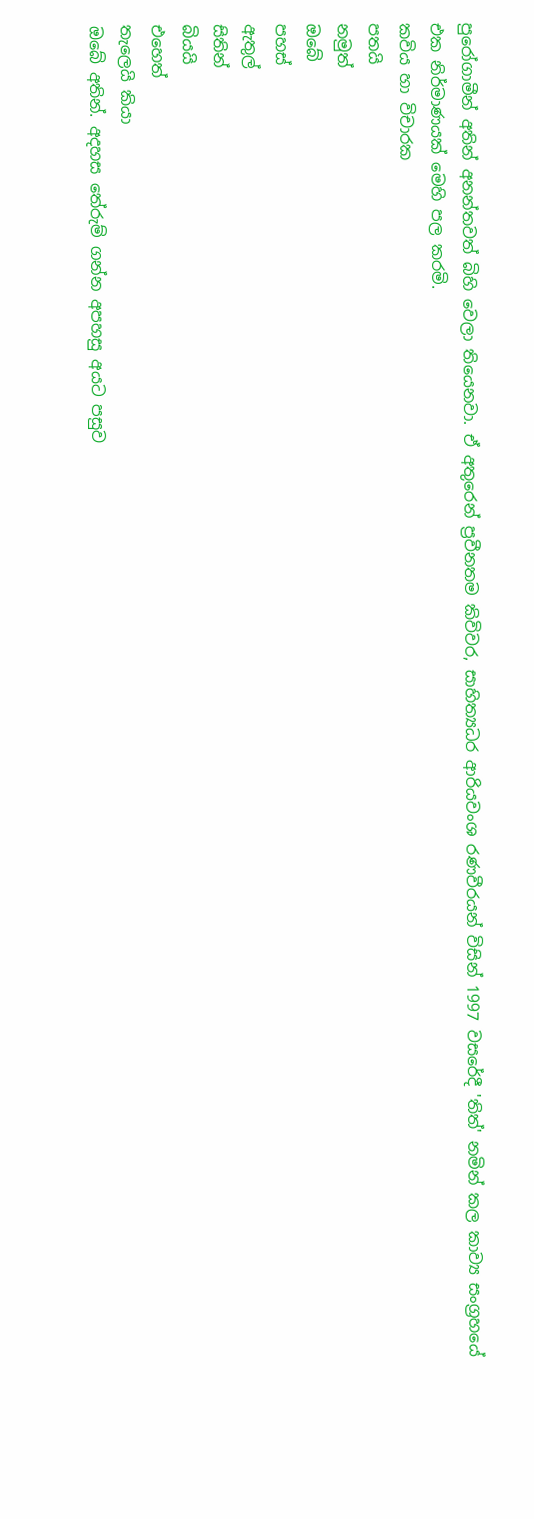පුරෝගාමීන් අතින් අනන්තවත් බිහි වෙලා තියෙනවා. ඒ අතුරෙන් ප්‍රවීනතම කිවිවර, සාහිත්‍යධර ආරියවංශ රණවීරයන් විසින් 1997 වසරේදී 'තිත්' නමින් කල කාව්‍ය සංග්‍රහයේ එක නිර්මාණයක් මෙහි පල කරමි.
කවිය හා විචාරක
පතයි
නමුත්
ඔබේ
පහස්
ඇතුල්
සිතින්
බියයි
එහෙත්
තැලෙයි කියා
ඔබේ අතින්. අදහස තේරුම් ගන්න අපහසු අයට පසුව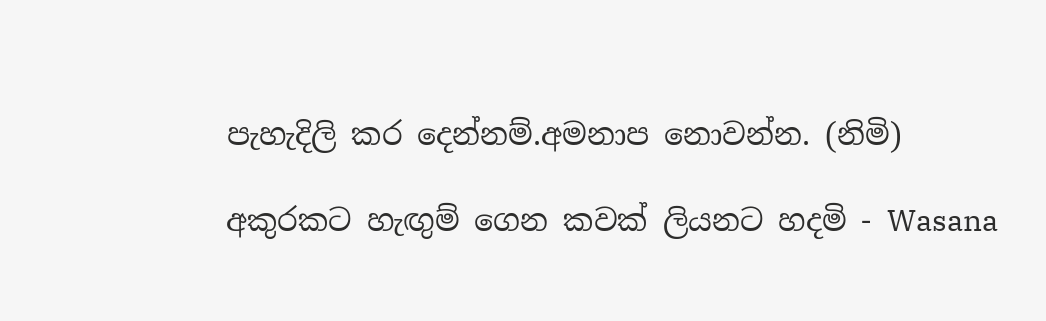පැහැදිලි කර දෙන්නම්.අමනාප නොවන්න. (නිමි)

අකුරකට හැඟුම් ගෙන කවක් ලියනට හදමි - Wasana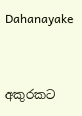Dahanayake


අකුරකට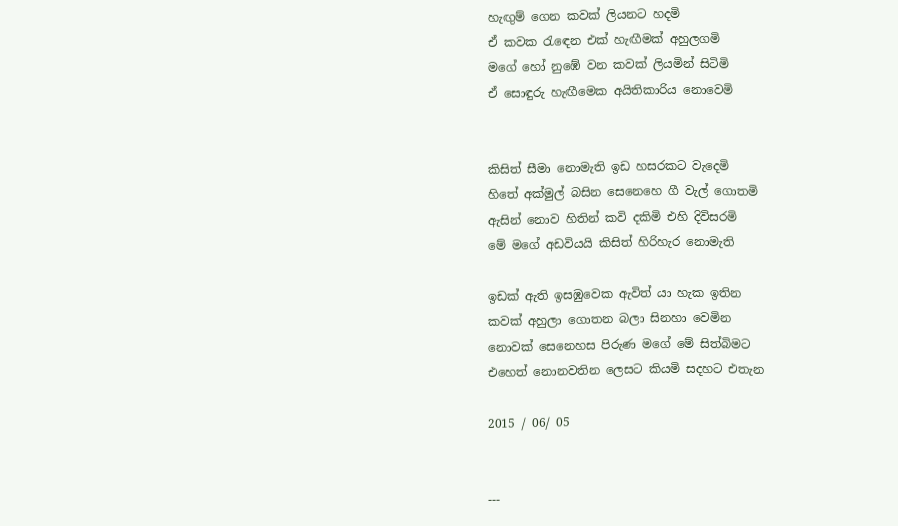හැඟුම් ගෙන කවක් ලියනට හදමි
ඒ කවක රැඳෙන එක් හැඟීමක් අහුලගමි
මගේ හෝ නුඹේ වන කවක් ලියමින් සිටිමි
ඒ සොඳුරු හැඟීමෙක අයිතිකාරිය නොවෙමි


කිසිත් සීමා නොමැති ඉඩ හසරකට වැදෙමි
හිතේ අක්මුල් බසින සෙනෙහෙ ගී වැල් ගොතමි
ඇසින් නොව හිතින් කවි දකිමි එහි දිවිසරමි
මේ මගේ අඩවියයි කිසිත් හිරිහැර නොමැති

ඉඩක් ඇති ඉසඹුවෙක ඇවිත් යා හැක ඉතින
කවක් අහුලා ගොතන බලා සිනහා වෙමින
නොවක් සෙනෙහස පිරුණ මගේ මේ සිත්බිමට
එහෙත් නොනවතින ලෙසට කියමි සදහට එතැන

2015 / 06/ 05


---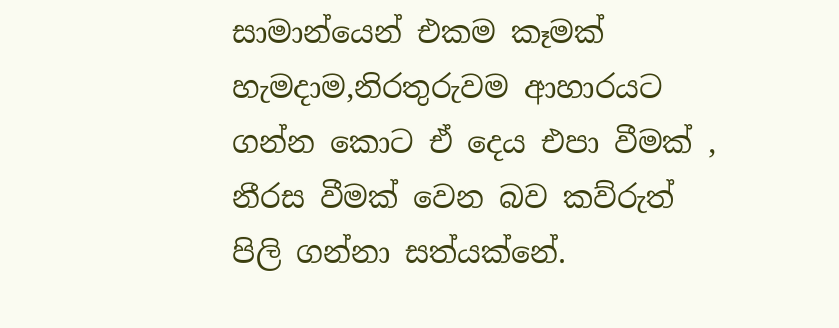සාමාන්යෙන් එකම කෑමක් හැමදාම,නිරතුරුවම ආහාරයට ගන්න කොට ඒ දෙය එපා වීමක් , නීරස වීමක් වෙන බව කව්රුත් පිලි ගන්නා සත්යක්නේ.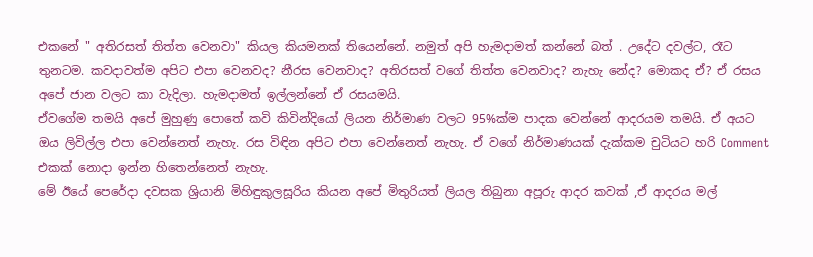එකනේ " අතිරසත් තිත්ත වෙනවා" කියල කියමනක් තියෙන්නේ. නමුත් අපි හැමදාමත් කන්නේ බත් . උදේට දවල්ට, රෑට තුනටම. කවදාවත්ම අපිට එපා වෙනවද? නීරස වෙනවාද? අතිරසත් වගේ තිත්ත වෙනවාද? නැහැ නේද? මොකද ඒ? ඒ රසය අපේ ජාන වලට කා වැදිලා. හැමදාමත් ඉල්ලන්නේ ඒ රසයමයි.
ඒවගේම තමයි අපේ මුහුණු පොතේ කවි කිවින්දියෝ ලියන නිර්මාණ වලට 95%ක්ම පාදක වෙන්නේ ආදරයම තමයි. ඒ අයට ඔය ලිවිල්ල එපා වෙන්නෙත් නැහැ. රස විඳින අපිට එපා වෙන්නෙත් නැහැ. ඒ වගේ නිර්මාණයක් දැක්කම චුටියට හරි Comment එකක් නොදා ඉන්න හිතෙන්නෙත් නැහැ.
මේ ඊයේ පෙරේදා දවසක ශ්‍රියානි මිහිඳුකුලසූරිය කියන අපේ මිතුරියත් ලියල තිබුනා අපූරු ආදර කවක් ,ඒ ආදරය මල්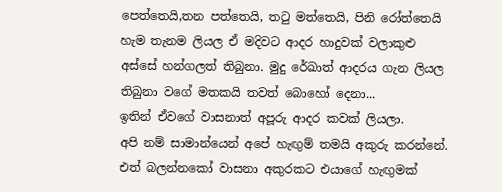පෙත්තෙයි,තන පත්තෙයි, තටු මත්තෙයි, පිනි රෝත්තෙයි හැම තැනම ලියල ඒ මදිවට ආදර හාදුවක් වලාකුළු අස්සේ හන්ගලත් තිබුනා. මුදු රේඛාත් ආදරය ගැන ලියල තිබුනා වගේ මතකයි තවත් බොහෝ දෙනා...
ඉතින් ඒවගේ වාසනාත් අපූරු ආදර කවක් ලියලා.
අපි නම් සාමාන්යෙන් අපේ හැඟුම් තමයි අකුරු කරන්නේ. එත් බලන්නකෝ වාසනා අකුරකට එයාගේ හැඟුමක්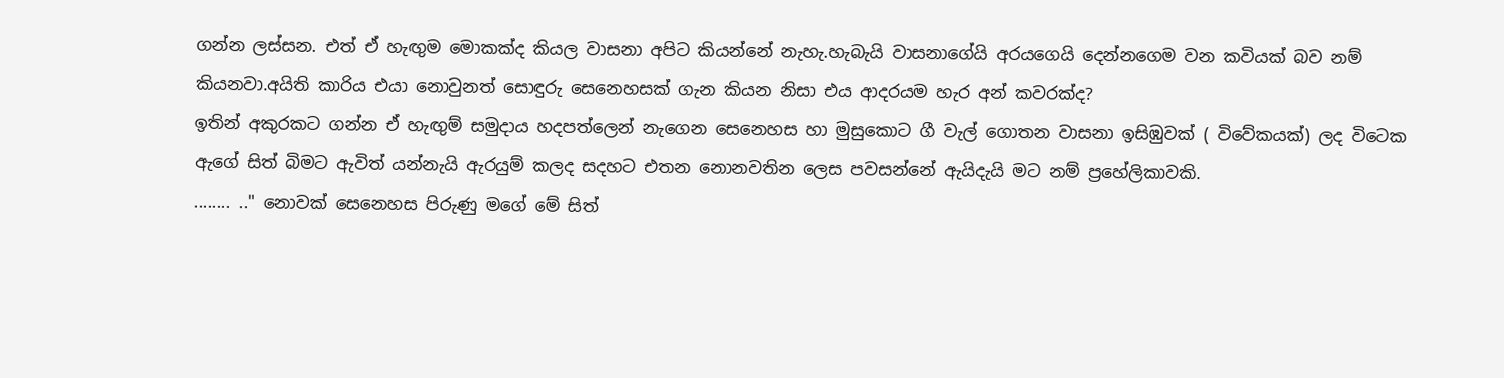ගන්න ලස්සන. එත් ඒ හැඟුම මොකක්ද කියල වාසනා අපිට කියන්නේ නැහැ.හැබැයි වාසනාගේයි අරයගෙයි දෙන්නගෙම වන කවියක් බව නම් කියනවා.අයිති කාරිය එයා නොවුනත් සොඳුරු සෙනෙහසක් ගැන කියන නිසා එය ආදරයම හැර අන් කවරක්ද?
ඉතින් අකුරකට ගන්න ඒ හැඟුම් සමුදාය හදපත්ලෙන් නැගෙන සෙනෙහස හා මුසුකොට ගී වැල් ගොතන වාසනා ඉසිඹුවක් ( විවේකයක්) ලද විටෙක ඇගේ සිත් බිමට ඇවිත් යන්නැයි ඇරයුම් කලද සදහට එතන නොනවතින ලෙස පවසන්නේ ඇයිදැයි මට නම් ප්‍රහේලිකාවකි.
........ .." නොවක් සෙනෙහස පිරුණු මගේ මේ සිත්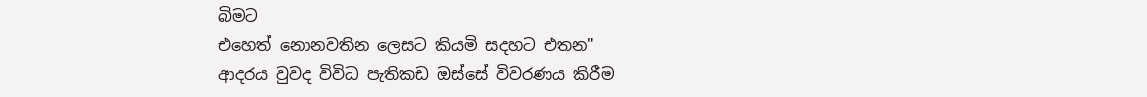බිමට
එහෙත් නොනවතින ලෙසට කියමි සදහට එතන"
ආදරය වුවද විවිධ පැතිකඩ ඔස්සේ විවරණය කිරීම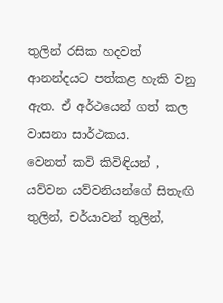තුලින් රසික හදවත් ආනන්දයට පත්කළ හැකි වනු ඇත. ඒ අර්ථයෙන් ගත් කල වාසනා සාර්ථකය.
වෙනත් කවි කිවිඳියන් , යව්වන යව්වනියන්ගේ සිතැඟි තුලින්, චර්යාවන් තුලින්,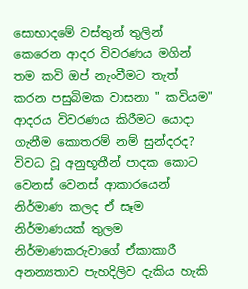සොභාදමේ වස්තුන් තුලින් කෙරෙන ආදර විවරණය මගින් තම කවි ඔප් නැංවීමට තැත් කරන පසුබිමක වාසනා " කවියම" ආදරය විවරණය කිරීමට යොදා ගැනීම කොතරම් නම් සුන්දරද?
විවධ වූ අනුභූතීන් පාදක කොට වෙනස් වෙනස් ආකාරයෙන් නිර්මාණ කලද ඒ සෑම නිර්මාණයක් තුලම නිර්මාණකරුවාගේ ඒකාකාරී අනන්‍යතාව පැහදිලිව දැකිය හැකි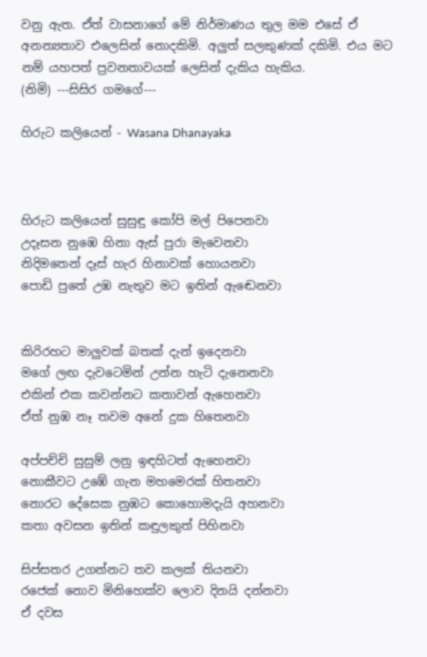වනු ඇත. ඒත් වාසනාගේ මේ නිර්මාණය තුල මම එසේ ඒ අනන්‍යතාව එලෙසින් නොදකිමි. අලුත් සලකුණක් දකිමි. එය මට නම් යහපත් ප්‍රවනතාවයක් ලෙසින් දැකිය හැකිය.
(නිමි) ---සිසිර ගමගේ---

හිරුට කලියෙන් - Wasana Dhanayaka



හිරුට කලියෙන් සුසුඳු කෝපි මල් පිපෙනවා
උදෑසන නුඹෙ හිනා ඇස් පුරා මැවෙනවා
නිදිමතෙන් දෑස් හැර හිනාවක් හොයනවා
පොඩි පුතේ උඹ නැතුව මට ඉතින් ඇඬෙනවා


කිරිරහට මාලුවක් බතක් දැන් ඉදෙනවා
මගේ ලඟ දැවටෙමින් උන්න හැටි දැනෙනවා
එකින් එක කවන්නට කතාවන් ඇහෙනවා
ඒත් නුඹ නෑ තවම අනේ දුක හිතෙනවා

අප්පච්චි සුසුම් ලනු ඉඳහිටත් ඇහෙනවා
නොකීවට උඹේ ගැන මහමෙරක් හිතනවා
නොරට දේසෙක නුඹට කොහොමදැයි අහනවා
කතා අවසන ඉතින් කඳුලකුත් පිහිනවා

සිප්සතර උගන්නට තව කලක් තියනවා
රජෙක් නොව මිනිහෙක්ව ලොව දිනයි දන්නවා
ඒ දවස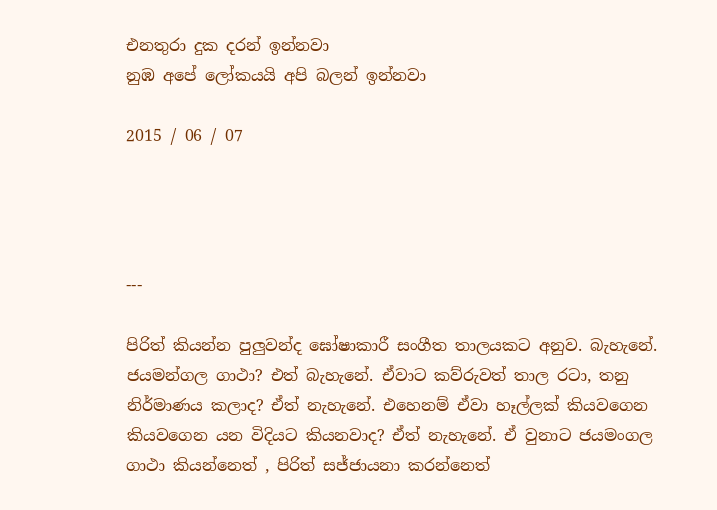එනතුරා දුක දරන් ඉන්නවා
නුඹ අපේ ලෝකයයි අපි බලන් ඉන්නවා

2015 / 06 / 07




---

පිරිත් කියන්න පුලුවන්ද ඝෝෂාකාරී සංගීත තාලයකට අනුව. බැහැනේ. ජයමන්ගල ගාථා? එත් බැහැනේ. ඒවාට කව්රුවත් තාල රටා, තනු නිර්මාණය කලාද? ඒත් නැහැනේ. එහෙනම් ඒවා හෑල්ලක් කියවගෙන කියවගෙන යන විදියට කියනවාද? ඒත් නැහැනේ. ඒ වුනාට ජයමංගල ගාථා කියන්නෙත් , පිරිත් සජ්ජායනා කරන්නෙත්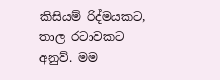කිසියම් රිද්මයකට, තාල රටාවකට අනුව්. මම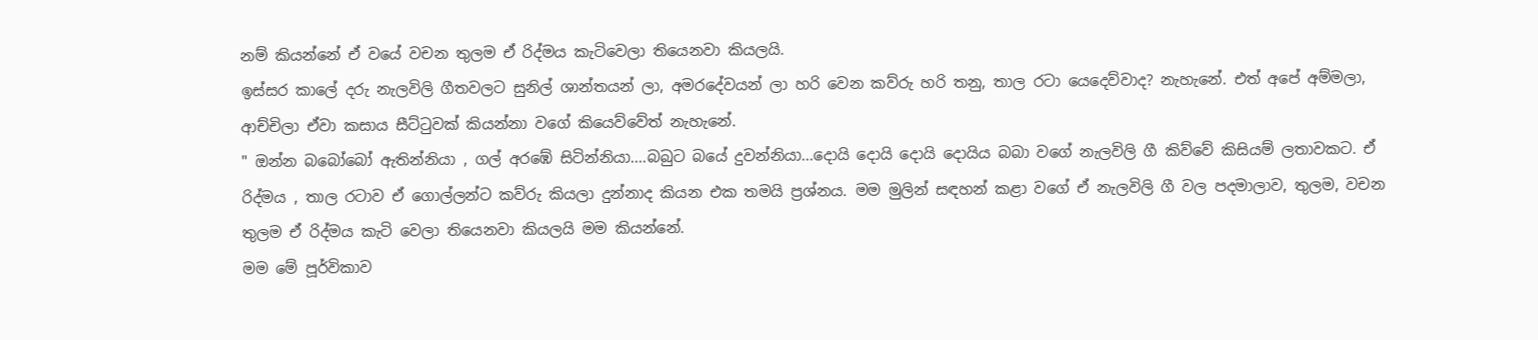නම් කියන්නේ ඒ වයේ වචන තුලම ඒ රිද්මය කැටිවෙලා තියෙනවා කියලයි.
ඉස්සර කාලේ දරු නැලවිලි ගීතවලට සුනිල් ශාන්තයන් ලා, අමරදේවයන් ලා හරි වෙන කව්රු හරි තනු, තාල රටා යෙදෙව්වාද? නැහැනේ. එත් අපේ අම්මලා, ආච්චිලා ඒවා කසාය සීට්ටුවක් කියන්නා වගේ කියෙව්වේත් නැහැනේ.
" ඔන්න බබෝබෝ ඇතින්නියා , ගල් අරඹේ සිටින්නියා....බබුට බයේ දුවන්නියා...දොයි දොයි දොයි දොයිය බබා වගේ නැලවිලි ගී කිව්වේ කිසියම් ලතාවකට. ඒ රිද්මය , තාල රටාව ඒ ගොල්ලන්ට කව්රු කියලා දුන්නාද කියන එක තමයි ප්‍රශ්නය. මම මුලින් සඳහන් කළා වගේ ඒ නැලවිලි ගී වල පදමාලාව, තුලම, වචන තුලම ඒ රිද්මය කැටි වෙලා තියෙනවා කියලයි මම කියන්නේ.
මම මේ පූර්විකාව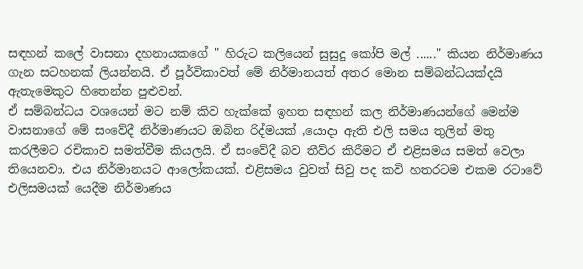සඳහන් කලේ වාසනා දහනායකගේ " හිරුට කලියෙන් සුසුදු කෝපි මල් ......" කියන නිර්මාණය ගැන සටහනක් ලියන්නයි. ඒ පූර්විකාවත් මේ නිර්මානයත් අතර මොන සම්බන්ධයක්දයි ඇතැමෙකුට හිතෙන්න පුළුවන්.
ඒ සම්බන්ධය වශයෙන් මට නම් කිව හැක්කේ ඉහත සඳහන් කල නිර්මාණයන්ගේ මෙන්ම වාසනාගේ මේ සංවේදී නිර්මාණයට ඔබින රිද්මයක් ,යොදා ඇති එලි සමය තුලින් මතු කරලීමට රචිකාව සමත්වීම කියලයි. ඒ සංවේදී බව තීව්ර කිරීමට ඒ එළිසමය සමත් වෙලා තියෙනවා. එය නිර්මානයට ආලෝකයක්. එළිසමය වුවත් සිවු පද කවි හතරටම එකම රටාවේ එලිසමයක් යෙදීම නිර්මාණය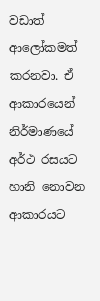වඩාත් ආලෝකමත් කරනවා. ඒ ආකාරයෙන් නිර්මාණයේ අර්ථ රසයට හානි නොවන ආකාරයට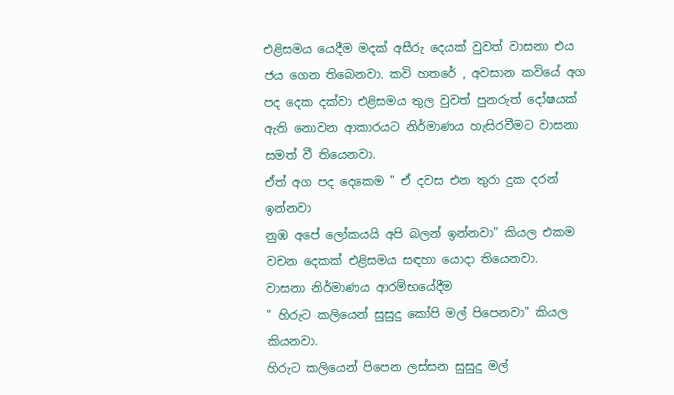එළිසමය යෙදීම මදක් අසීරු දෙයක් වුවත් වාසනා එය ජය ගෙන තිබෙනවා. කවි හතරේ , අවසාන කවියේ අග පද දෙක දක්වා එළිසමය තුල වුවත් පුනරුත් දෝෂයක් ඇති නොවන ආකාරයට නිර්මාණය හැසිරවීමට වාසනා සමත් වී තියෙනවා.
ඒත් අග පද දෙකෙම " ඒ දවස එන තුරා දුක දරන් ඉන්නවා
නුඹ අපේ ලෝකයයි අපි බලන් ඉන්නවා" කියල එකම වචන දෙකක් එළිසමය සඳහා යොදා තියෙනවා.
වාසනා නිර්මාණය ආරම්භයේදීම
" හිරුට කලියෙන් සුසුදු කෝපි මල් පිපෙනවා" කියල කියනවා.
හිරුට කලියෙන් පිපෙන ලස්සන සුසුදු මල්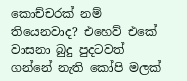කොච්චරක් නම් තියෙනවාද? එහෙව් එකේ වාසනා බුදු පුදටවත් ගන්නේ නැති කෝපි මලක්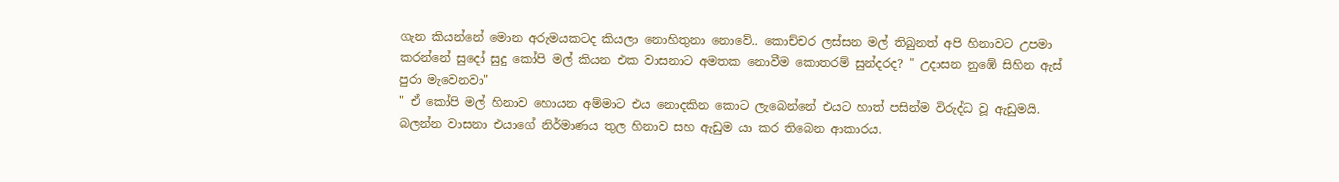ගැන කියන්නේ මොන අරුමයකටද කියලා නොහිතුනා නොවේ.. කොච්චර ලස්සන මල් තිබුනත් අපි හිනාවට උපමා කරන්නේ සුදෝ සුදු කෝපි මල් කියන එක වාසනාට අමතක නොවීම කොතරම් සුන්දරද? " උදාසන නුඹේ සිහින ඇස් පුරා මැවෙනවා"
" ඒ කෝපි මල් හිනාව හොයන අම්මාට එය නොදකින කොට ලැබෙන්නේ එයට හාත් පසින්ම විරුද්ධ වූ ඇඩුමයි. බලන්න වාසනා එයාගේ නිර්මාණය තුල හිනාව සහ ඇඩුම යා කර තිබෙන ආකාරය.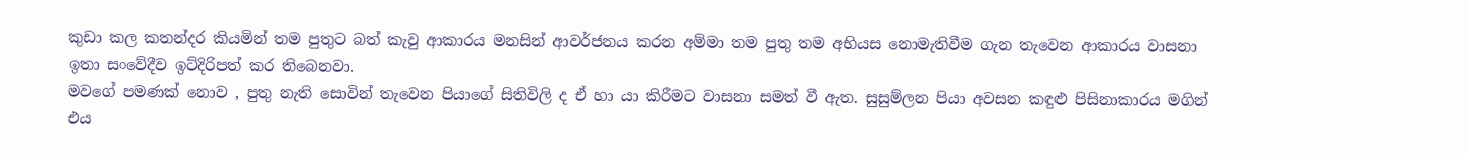කුඩා කල කතන්දර කියමින් තම පුතුට බත් කැවු ආකාරය මනසින් ආවර්ජනය කරන අම්මා තම පුතු තම අභියස නොමැතිවීම ගැන තැවෙන ආකාරය වාසනා ඉතා සංවේදීව ඉට්දිරිපත් කර තිබෙනවා.
මවගේ පමණක් නොව , පුතු නැති සොවින් තැවෙන පියාගේ සිතිවිලි ද ඒ හා යා කිරීමට වාසනා සමත් වී ඇත. සුසුම්ලන පියා අවසන කඳුළු පිසිනාකාරය මගින් එය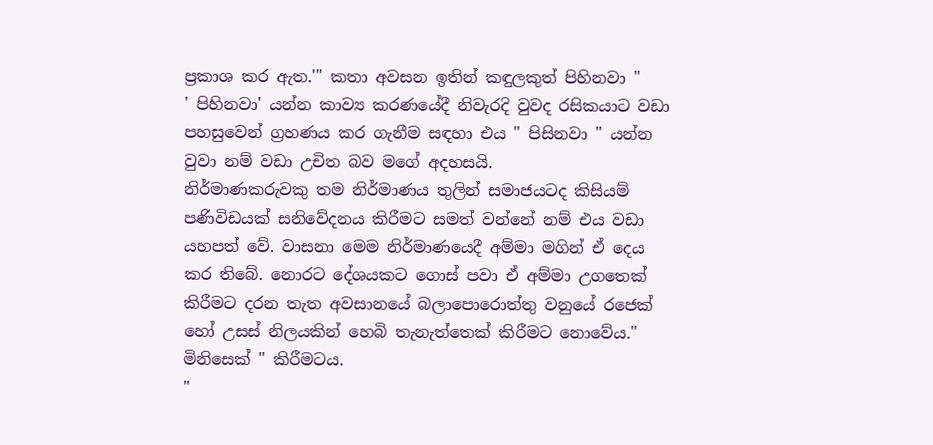ප්‍රකාශ කර ඇත.'" කතා අවසන ඉතින් කඳුලකුත් පිහිනවා "
' පිහිනවා' යන්න කාව්‍ය කරණයේදී නිවැරදි වුවද රසිකයාට වඩා පහසුවෙන් ග්‍රහණය කර ගැනීම සඳහා එය " පිසිනවා " යන්න වුවා නම් වඩා උචිත බව මගේ අදහසයි.
නිර්මාණකරුවකු තම නිර්මාණය තුලින් සමාජයටද කිසියම් පණිවිඩයක් සනිවේදනය කිරීමට සමත් වන්නේ නම් එය වඩා යහපත් වේ. වාසනා මෙම නිර්මාණයෙදී අම්මා මගින් ඒ දෙය කර තිබේ. නොරට දේශයකට ගොස් පවා ඒ අම්මා උගතෙක් කිරීමට දරන තැත අවසානයේ බලාපොරොත්තු වනුයේ රජෙක් හෝ උසස් නිලයකින් හෙබි තැනැත්තෙක් කිරීමට නොවේය." මිනිසෙක් " කිරීමටය.
"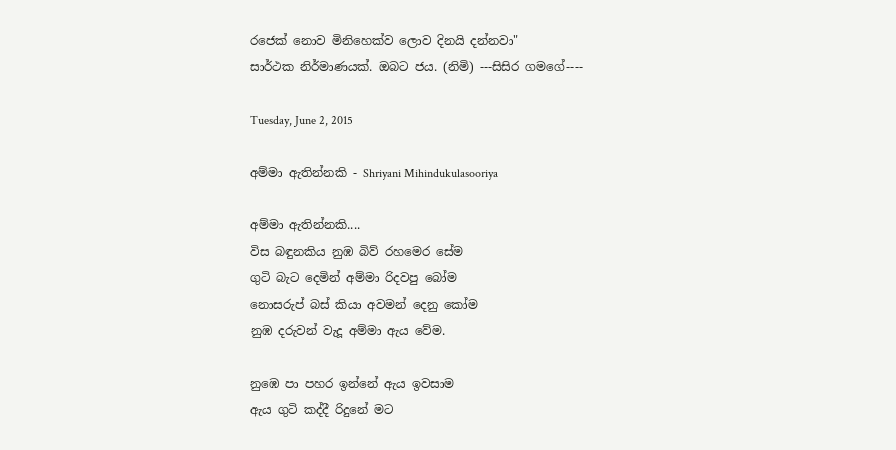රජෙක් නොව මිනිහෙක්ව ලොව දිනයි දන්නවා"
සාර්ථක නිර්මාණයක්. ඔබට ජය. (නිමි) ---සිසිර ගමගේ----

Tuesday, June 2, 2015

අම්මා ඇතින්නකි - Shriyani Mihindukulasooriya

අම්මා ඇතින්නකි....
විස බඳුනකිය නුඹ බිව් රහමෙර සේම
ගුටි බැට දෙමින් අම්මා රිදවපු බෝම
නොසරුප් බස් කියා අවමන් දෙනු කෝම
නුඹ දරුවන් වැදූ අම්මා ඇය වේම.

නුඹෙ පා පහර ඉන්නේ ඇය ඉවසාම
ඇය ගුටි කද්දී රිදුනේ මට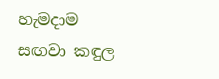හැමදාම
සඟවා කඳුල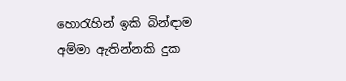හොරැහින් ඉකි බින්ඳාම
අම්මා ඇතින්නකි දුක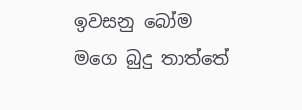ඉවසනු බෝම
මගෙ බුදු තාත්තේ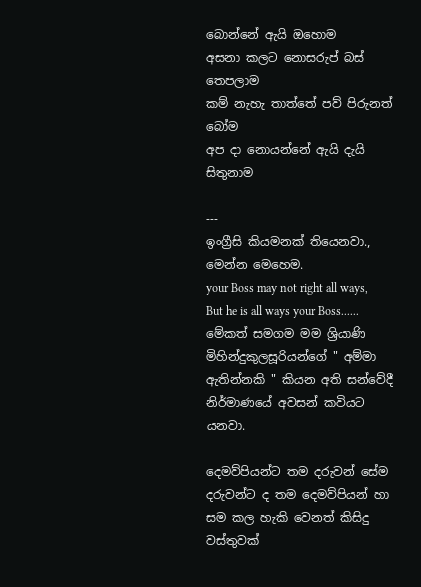බොන්නේ ඇයි ඔහොම
අසනා කලට නොසරුප් බස් තෙපලාම
කම් නැහැ තාත්තේ පව් පිරුනත් බෝම
අප දා නොයන්නේ ඇයි දැයි සිතුනාම

---
ඉංග්‍රීසි කියමනක් තියෙනවා., මෙන්න මෙහෙම.
your Boss may not right all ways, But he is all ways your Boss......
මේකත් සමගම මම ශ්‍රියාණි මිහින්දුකුලසූරියන්ගේ " අම්මා ඇතින්නකි " කියන අති සන්වේදී නිර්මාණයේ අවසන් කවියට යනවා.

දෙමව්පියන්ට තම දරුවන් සේම දරුවන්ට ද තම දෙමව්පියන් හා සම කල හැකි වෙනත් කිසිදු වස්තුවක්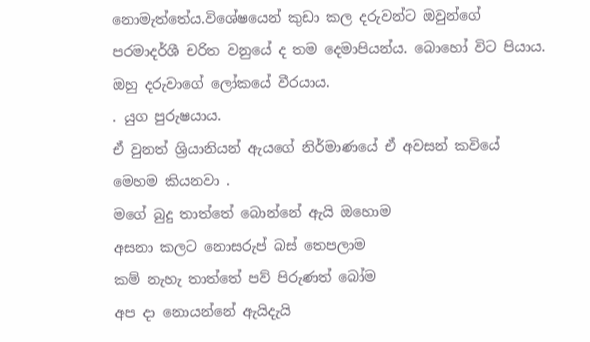නොමැත්තේය.විශේෂයෙන් කුඩා කල දරුවන්ට ඔවුන්ගේ පරමාදර්ශී චරිත වනුයේ ද තම දෙමාපියන්ය. බොහෝ විට පියාය. ඔහු දරුවාගේ ලෝකයේ වීරයාය.
. යුග පුරුෂයාය.
ඒ වුනත් ශ්‍රියානියන් ඇයගේ නිර්මාණයේ ඒ අවසන් කවියේ මෙහම කියනවා .
මගේ බුදු තාත්තේ බොන්නේ ඇයි ඔහොම
අසනා කලට නොසරුප් බස් තෙපලාම
කම් නැහැ තාත්තේ පව් පිරුණත් බෝම
අප දා නොයන්නේ ඇයිදැයි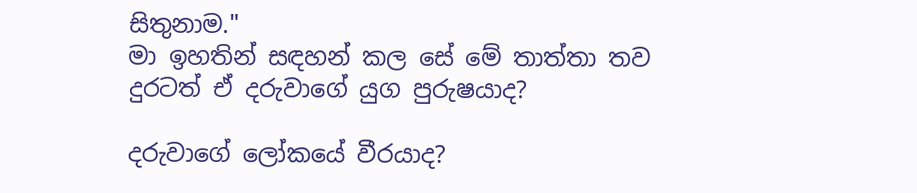සිතුනාම."
මා ඉහතින් සඳහන් කල සේ මේ තාත්තා තව දුරටත් ඒ දරුවාගේ යුග පුරුෂයාද?

දරුවාගේ ලෝකයේ වීරයාද?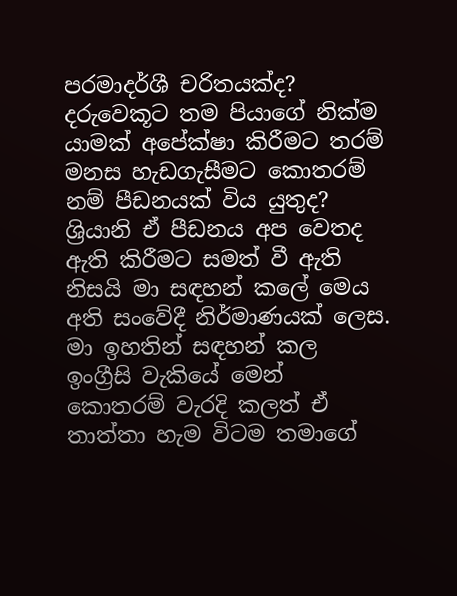පරමාදර්ශී චරිතයක්ද?
දරුවෙකූට තම පියාගේ නික්ම යාමක් අපේක්ෂා කිරීමට තරම් මනස හැඩගැසීමට කොතරම් නම් පීඩනයක් විය යුතුද? ශ්‍රියානි ඒ පීඩනය අප වෙතද ඇති කිරීමට සමත් වී ඇති නිසයි මා සඳහන් කලේ මෙය අති සංවේදී නිර්මාණයක් ලෙස.
මා ඉහතින් සඳහන් කල ඉංග්‍රීසි වැකියේ මෙන් කොතරම් වැරදි කලත් ඒ තාත්තා හැම විටම තමාගේ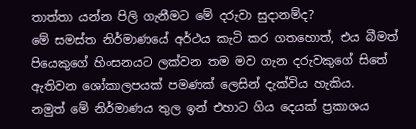තාත්තා යන්න පිලි ගැනීමට මේ දරුවා සුදානම්ද?
මේ සමස්ත නිර්මාණයේ අර්ථය කැටි කර ගතහොත්, එය බීමත් පියෙකුගේ හිංසනයට ලක්වන තම මව ගැන දරුවකුගේ සිතේ ඇතිවන ශෝකාලපයක් පමණක් ලෙසින් දැක්විය හැකිය.
නමුත් මේ නිර්මාණය තුල ඉන් එහාට ගිය දෙයක් ප්‍රකාශය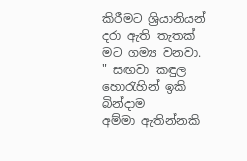කිරීමට ශ්‍රියානියන් දරා ඇති තැතක් මට ගම්‍ය වනවා.
" සඟවා කඳුල හොරැහින් ඉකි බින්දාම
අම්මා ඇතින්නකි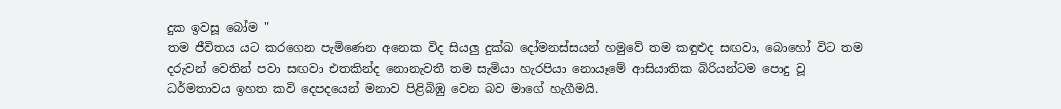දුක ඉවසූ බෝම "
තම ජීවිතය යට කරගෙන පැමිණෙන අනෙක විද සියලු දුක්ඛ දෝමනස්සයන් හමුවේ තම කඳුළුද සඟවා, බොහෝ විට තම දරුවන් වෙතින් පවා සඟවා එතකින්ද නොනැවතී තම සැමියා හැරපියා නොයෑමේ ආසියාතික බිරියන්ටම පොදු වූ ධර්මතාවය ඉහත කවි දෙපදයෙන් මනාව පිළිබිඹු වෙන බව මාගේ හැගීමයි.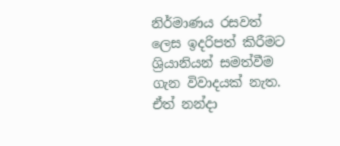නිර්මාණය රසවත් ලෙස ඉදරිපත් කිරීමට ශ්‍රියානියන් සමත්වීම ගැන විවාදයක් නැත. ඒත් නන්දා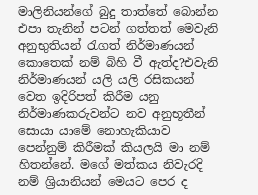මාලිනියන්ගේ බුදු තාත්තේ බොන්න එපා තැනින් පටන් ගත්තත් මෙවැනි අනුභුතියන් රැගත් නිර්මාණයන් කොතෙක් නම් බිහි වී ඇත්ද?එවැනි නිර්මාණයන් යලි යලි රසිකයන් වෙත ඉදිරිපත් කිරීම යනු නිර්මාණකරුවන්ට නව අනුභූතීන් සොයා යාමේ නොහැකියාව පෙන්නුම් කිරීමක් කියලයි මා නම් හිතන්නේ. මගේ මත්කය නිවැරදි නම් ශ්‍රියානියන් මෙයට පෙර ද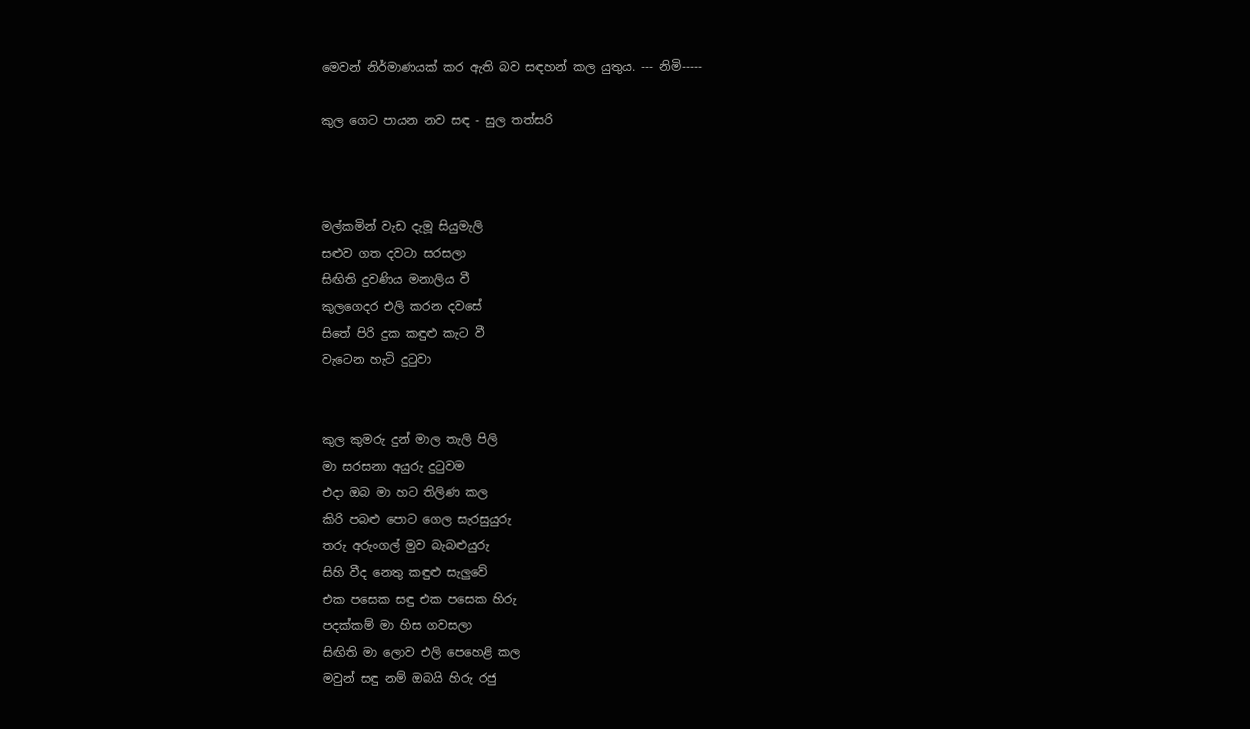මෙවන් නිර්මාණයක් කර ඇති බව සඳහන් කල යුතුය. --- නිමි-----

කුල ගෙට පායන නව සඳ - සුල තත්සරි



මල්කමින් වැඩ දැමූ සියුමැලි
සළුව ගත දවටා සරසලා
සිඟිති දුවණිය මනාලිය වී
කුලගෙදර එලි කරන දවසේ
සිතේ පිරි දුක කඳුළු කැට වී
වැටෙන හැටි දුටුවා


කුල කුමරු දුන් මාල තැලි පිලි
මා සරසනා අයුරු දුටුවම
එදා ඔබ මා හට තිලිණ කල
කිරි පබළු පොට ගෙල සැරසුයුරු
තරු අරුංගල් මුව බැබළුයුරු
සිහි වීද නෙතු කඳුළු සැලුවේ
එක පසෙක සඳු එක පසෙක හිරු
පදක්කම් මා හිස ගවසලා
සිඟිති මා ලොව එලි පෙහෙළි කල
මවුන් සඳු නම් ඔබයි හිරු රජු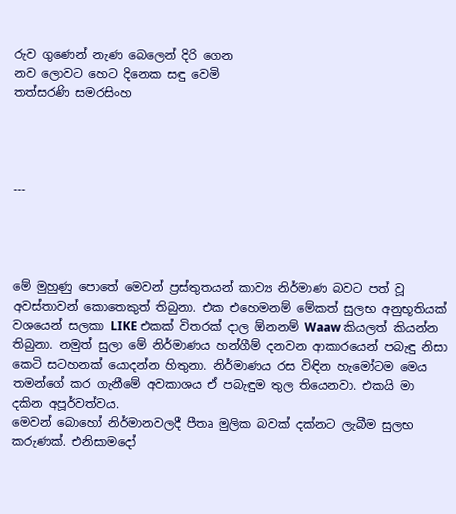රුව ගුණෙන් නැණ බෙලෙන් දිරි ගෙන
නව ලොවට හෙට දිනෙක සඳු වෙමි
තත්සරණි සමරසිංහ




---




මේ මුහුණු පොතේ මෙවන් ප්‍රස්තුතයන් කාව්‍ය නිර්මාණ බවට පත් වූ අවස්තාවන් කොතෙකුත් තිබුනා. එක එහෙමනම් මේකත් සුලභ අනුභූතියක් වශයෙන් සලකා LIKE එකක් විතරක් දාල ඕනනම් Waaw කියලත් කියන්න තිබුනා. නමුත් සුලා මේ නිර්මාණය හන්ගීම් දනවන ආකාරයෙන් පබැඳු නිසා කෙටි සටහනක් යොදන්න හිතුනා. නිර්මාණය රස විඳින හැමෝටම මෙය තමන්ගේ කර ගැනීමේ අවකාශය ඒ පබැඳුම තුල තියෙනවා. එකයි මා දකින අපූර්වත්වය.
මෙවන් බොහෝ නිර්මානවලදී පීතෘ මුලික බවක් දක්නට ලැබීම සුලභ කරුණක්. එනිසාමදෝ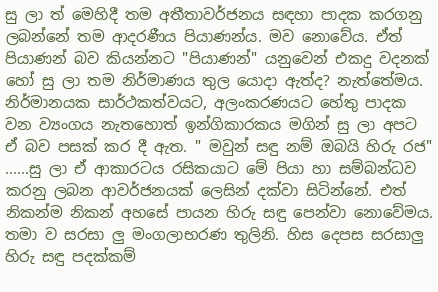සු ලා ත් මෙහිදී තම අතීතාවර්ජනය සඳහා පාදක කරගනු ලබන්නේ තම ආදරණීය පියාණන්ය. මව නොවේය. ඒත් පියාණන් බව කියන්නට "පියාණන්" යනුවෙන් එකදු වදනක් හෝ සු ලා තම නිර්මාණය තුල යොදා ඇත්ද? නැත්තේමය.
නිර්මානයක සාර්ථකත්වයට, අලංකරණයට හේතු පාදක වන ව්‍යංගය නැතහොත් ඉන්ගිකාරකය මගින් සු ලා අපට ඒ බව පසක් කර දී ඇත. " මවුන් සඳු නම් ඔබයි හිරු රජ" ......සු ලා ඒ ආකාරටය රසිකයාට මේ පියා හා සම්බන්ධව කරනු ලබන ආවර්ජනයක් ලෙසින් දක්වා සිටින්නේ. එත් නිකන්ම නිකන් අහසේ පායන හිරු සඳු පෙන්වා නොවේමය. තමා ව සරසා ලු මංගලාභරණ තුලිනි. හිස දෙපස සරසාලු හිරු සඳු පදක්කම්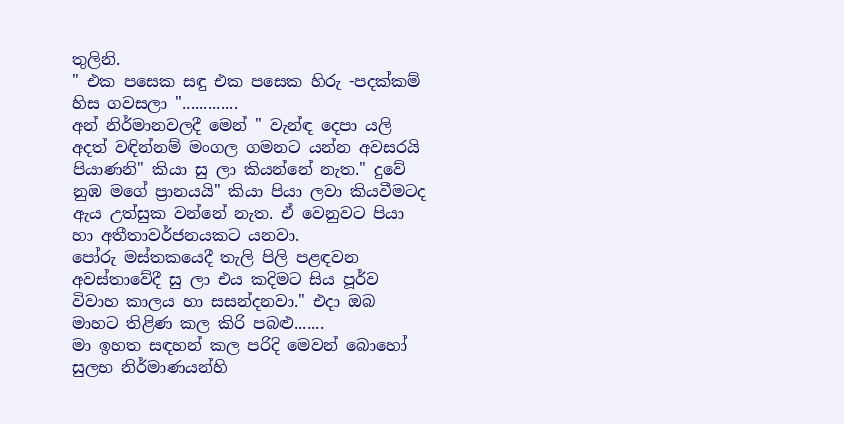තුලිනි.
" එක පසෙක සඳු එක පසෙක හිරු -පදක්කම් හිස ගවසලා ".............
අන් නිර්මානවලදී මෙන් " වැන්ඳ දෙපා යලි අදත් වඳින්නම් මංගල ගමනට යන්න අවසරයි පියාණනි" කියා සු ලා කියන්නේ නැත." දුවේ නුඹ මගේ ප්‍රානයයි" කියා පියා ලවා කියවීමටද ඇය උත්සුක වන්නේ නැත. ඒ වෙනුවට පියා හා අතීතාවර්ජනයකට යනවා.
පෝරු මස්තකයෙදී තැලි පිලි පළඳවන අවස්තාවේදී සු ලා එය කදිමට සිය පූර්ව විවාහ කාලය හා සසන්දනවා." එදා ඔබ මාහට තිළිණ කල කිරි පබළු.......
මා ඉහත සඳහන් කල පරිදි මෙවන් බොහෝ සුලභ නිර්මාණයන්හි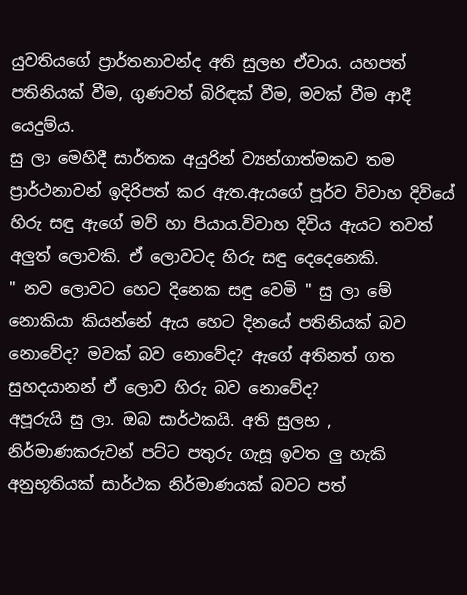යුවතියගේ ප්‍රාර්තනාවන්ද අති සුලභ ඒවාය. යහපත් පතිනියක් වීම, ගුණවත් බිරිඳක් වීම, මවක් වීම ආදී යෙදුම්ය.
සු ලා මෙහිදී සාර්තක අයුරින් ව්‍යන්ගාත්මකව තම ප්‍රාර්ථනාවන් ඉදිරිපත් කර ඇත.ඇයගේ පූර්ව විවාහ දිවියේ හිරු සඳු ඇගේ මව් හා පියාය.විවාහ දිවිය ඇයට තවත් අලුත් ලොවකි. ඒ ලොවටද හිරු සඳු දෙදෙනෙකි.
" නව ලොවට හෙට දිනෙක සඳු වෙමි " සු ලා මේ නොකියා කියන්නේ ඇය හෙට දිනයේ පතිනියක් බව නොවේද? මවක් බව නොවේද? ඇගේ අතිනත් ගත සුහදයානන් ඒ ලොව හිරු බව නොවේද?
අපූරුයි සු ලා. ඔබ සාර්ථකයි. අති සුලභ , නිර්මාණකරුවන් පට්ට පතුරු ගැසූ ඉවත ලු හැකි අනුභූතියක් සාර්ථක නිර්මාණයක් බවට පත්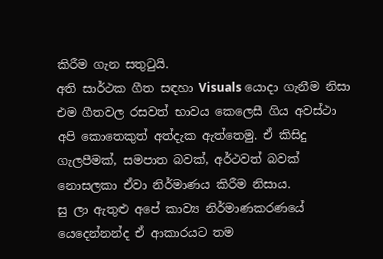කිරීම ගැන සතුටුයි.
අති සාර්ථක ගීත සඳහා Visuals යොදා ගැනීම නිසා එම ගීතවල රසවත් භාවය කෙලෙසී ගිය අවස්ථා අපි කොතෙකුත් අත්දැක ඇත්තෙමු. ඒ කිසිදු ගැලපීමක්, සමපාත බවක්, අර්ථවත් බවක් නොසලකා ඒවා නිර්මාණය කිරීම නිසාය.
සු ලා ඇතුළු අපේ කාව්‍ය නිර්මාණකරණයේ යෙදෙන්නන්ද ඒ ආකාරයට තම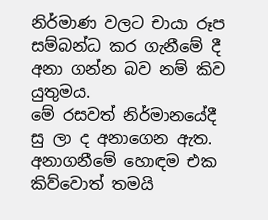නිර්මාණ වලට චායා රූප සම්බන්ධ කර ගැනීමේ දී අනා ගන්න බව නම් කිව යුතුමය.
මේ රසවත් නිර්මානයේදී සු ලා ද අනාගෙන ඇත. අනාගනීමේ හොඳම එක කිව්වොත් තමයි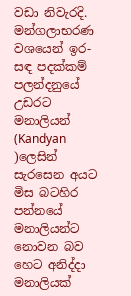වඩා නිවැරදි.
මන්ගලාභරණ වශයෙන් ඉර-සඳ පදක්කම් පලන්දනුයේ උඩරට මනාලියන් (Kandyan )ලෙසින් සැරසෙන අයට මිස බටහිර පන්නයේ මනාලියන්ට නොවන බව හෙට අනිද්දා මනාලියක්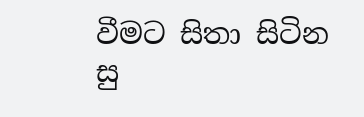වීමට සිතා සිටින සු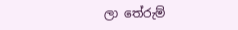ලා තේරුම්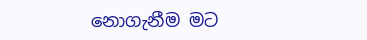නොගැනීම මට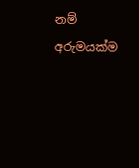නම් අරුමයක්ම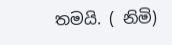තමයි. ( නිමි)